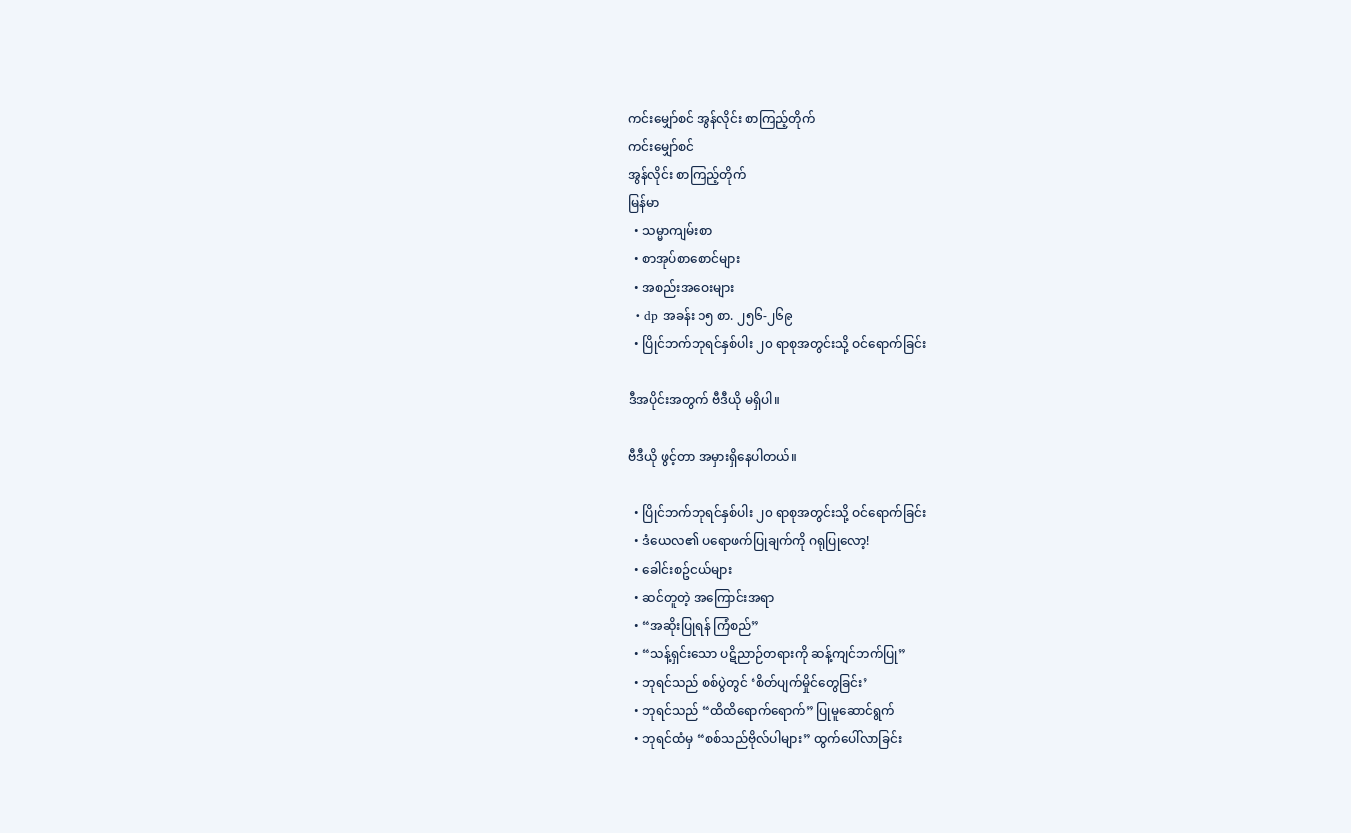ကင်းမျှော်စင် အွန်လိုင်း စာကြည့်တိုက်
ကင်းမျှော်စင်
အွန်လိုင်း စာကြည့်တိုက်
မြန်မာ
  • သမ္မာကျမ်းစာ
  • စာအုပ်စာစောင်များ
  • အစည်းအဝေးများ
  • dp အခန်း ၁၅ စာ. ၂၅၆-၂၆၉
  • ပြိုင်ဘက်ဘုရင်နှစ်ပါး ၂၀ ရာစုအတွင်းသို့ ဝင်ရောက်ခြင်း

ဒီအပိုင်းအတွက် ဗီဒီယို မရှိပါ။

ဗီဒီယို ဖွင့်တာ အမှားရှိနေပါတယ်။

  • ပြိုင်ဘက်ဘုရင်နှစ်ပါး ၂၀ ရာစုအတွင်းသို့ ဝင်ရောက်ခြင်း
  • ဒံယေလ၏ ပရောဖက်ပြုချက်ကို ဂရုပြုလော့!
  • ခေါင်းစဥ်ငယ်များ
  • ဆင်တူတဲ့ အကြောင်းအရာ
  • “အဆိုးပြုရန် ကြံစည်”
  • “သန့်ရှင်းသော ပဋိညာဉ်တရားကို ဆန့်ကျင်ဘက်ပြု”
  • ဘုရင်သည် စစ်ပွဲတွင် ‘စိတ်ပျက်မှိုင်တွေခြင်း’
  • ဘုရင်သည် “ထိထိရောက်ရောက်” ပြုမူဆောင်ရွက်
  • ဘုရင်ထံမှ “စစ်သည်ဗိုလ်ပါများ” ထွက်ပေါ်လာခြင်း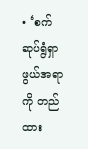• ‘စက်ဆုပ်ရွံရှာဖွယ်အရာကို တည်ထား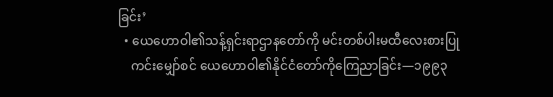ခြင်း’
  • ယေဟောဝါ၏သန့်ရှင်းရာဌာနတော်ကို မင်းတစ်ပါးမထီလေးစားပြု
    ကင်းမျှော်စင် ယေဟောဝါ၏နိုင်ငံတော်ကိုကြေညာခြင်း—၁၉၉၃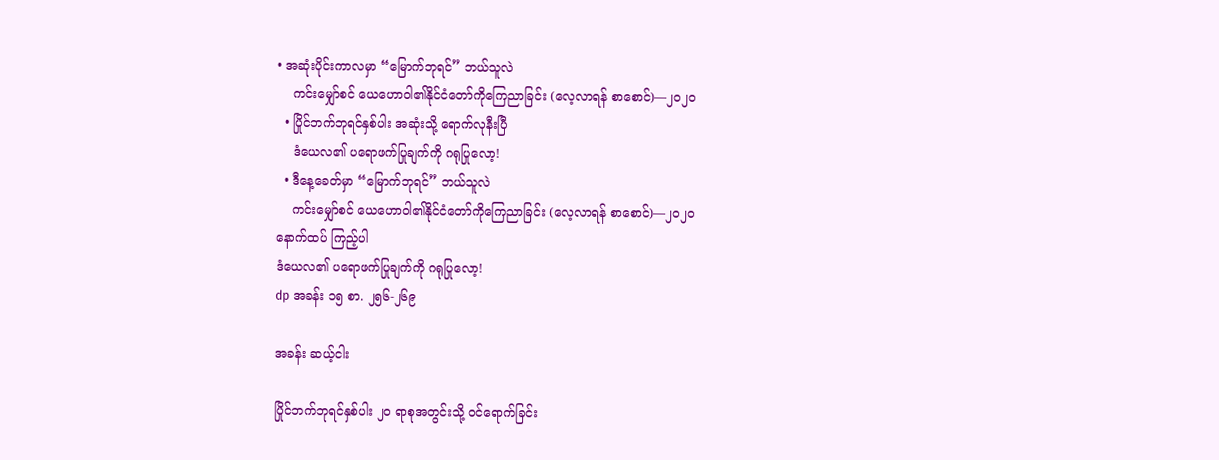• အဆုံးပိုင်းကာလမှာ “မြောက်ဘုရင်” ဘယ်သူလဲ
    ကင်းမျှော်စင် ယေဟောဝါ၏နိုင်ငံတော်ကိုကြေညာခြင်း (လေ့လာရန် စာစောင်)—၂၀၂၀
  • ပြိုင်ဘက်ဘုရင်နှစ်ပါး အဆုံးသို့ ရောက်လုနီးပြီ
    ဒံယေလ၏ ပရောဖက်ပြုချက်ကို ဂရုပြုလော့!
  • ဒီနေ့ခေတ်မှာ “မြောက်ဘုရင်” ဘယ်သူလဲ
    ကင်းမျှော်စင် ယေဟောဝါ၏နိုင်ငံတော်ကိုကြေညာခြင်း (လေ့လာရန် စာစောင်)—၂၀၂၀
နောက်ထပ် ကြည့်ပါ
ဒံယေလ၏ ပရောဖက်ပြုချက်ကို ဂရုပြုလော့!
dp အခန်း ၁၅ စာ. ၂၅၆-၂၆၉

အခန်း ဆယ့်ငါး

ပြိုင်ဘက်ဘုရင်နှစ်ပါး ၂၀ ရာစုအတွင်းသို့ ဝင်ရောက်ခြင်း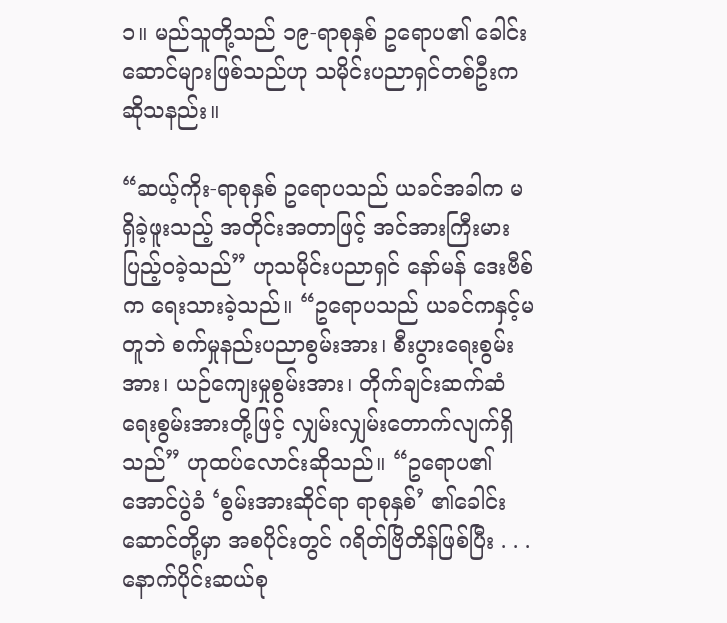၁။ မည်သူတို့သည် ၁၉-ရာစုနှစ် ဥရောပ၏ ခေါင်းဆောင်များဖြစ်သည်ဟု သမိုင်းပညာရှင်တစ်ဦးက ဆိုသနည်း။

“ဆယ့်ကိုး-ရာစုနှစ် ဥရောပသည် ယခင်အခါက မရှိခဲ့ဖူးသည့် အတိုင်းအတာဖြင့် အင်အားကြီးမားပြည့်ဝခဲ့သည်” ဟုသမိုင်းပညာရှင် နော်မန် ဒေးဗီစ်က ရေးသားခဲ့သည်။ “ဥရောပသည် ယခင်ကနှင့်မတူဘဲ စက်မှုနည်းပညာစွမ်းအား၊ စီးပွားရေးစွမ်းအား၊ ယဉ်ကျေးမှုစွမ်းအား၊ တိုက်ချင်းဆက်ဆံရေးစွမ်းအားတို့ဖြင့် လျှမ်းလျှမ်းတောက်လျက်ရှိသည်” ဟုထပ်လောင်းဆိုသည်။ “ဥရောပ၏ အောင်ပွဲခံ ‘စွမ်းအားဆိုင်ရာ ရာစုနှစ်’ ၏ခေါင်းဆောင်တို့မှာ အစပိုင်းတွင် ဂရိတ်ဗြိတိန်ဖြစ်ပြီး . . . နောက်ပိုင်းဆယ်စု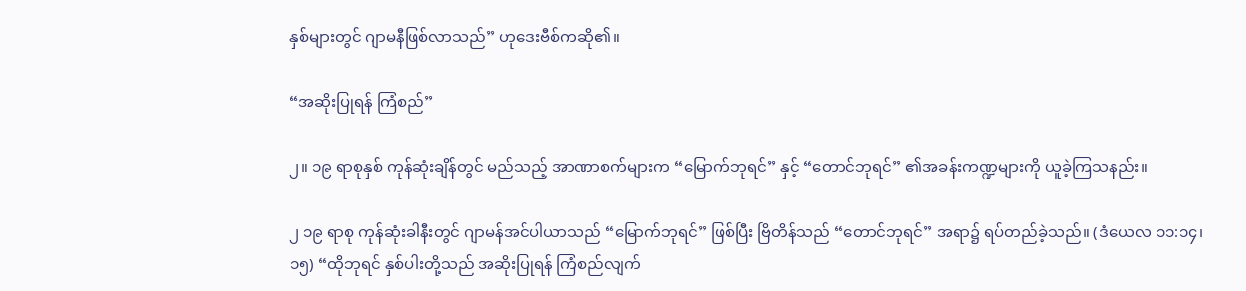နှစ်များတွင် ဂျာမနီဖြစ်လာသည်” ဟုဒေးဗီစ်ကဆို၏။

“အဆိုးပြုရန် ကြံစည်”

၂။ ၁၉ ရာစုနှစ် ကုန်ဆုံးချိန်တွင် မည်သည့် အာဏာစက်များက “မြောက်ဘုရင်” နှင့် “တောင်ဘုရင်” ၏အခန်းကဏ္ဍများကို ယူခဲ့ကြသနည်း။

၂ ၁၉ ရာစု ကုန်ဆုံးခါနီးတွင် ဂျာမန်အင်ပါယာသည် “မြောက်ဘုရင်” ဖြစ်ပြီး ဗြိတိန်သည် “တောင်ဘုရင်” အရာ၌ ရပ်တည်ခဲ့သည်။ (ဒံယေလ ၁၁:၁၄၊ ၁၅) “ထိုဘုရင် နှစ်ပါးတို့သည် အဆိုးပြုရန် ကြံစည်လျက်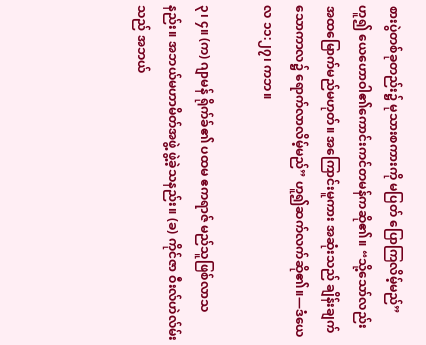စားပွဲတစ်ခုတည်း၌ မုသားစကားကို မပြတ် ပြောကြလိမ့်မည်” ဟူ၍ ယေဟောဝါ၏ကောင်းကင်တမန်ကဆို၏။ “သို့သော်လည်း အထမြောက်မည်မဟုတ်။ အကြောင်းမူကား အဆုံးသည် ချိန်းချက်သောကာလ၌ ရောက်လာလိမ့်မည်” ဟူ၍ဆက်လက်ဆို၏။—ဒံယေလ ၁၁:၂၇၊ ကဘ။

၃၊ ၄။ (က) ဂျာမန် ရိုက်ခ်၏ ပထမ ဧကရာဇ် မည်သူဖြစ်လာသနည်း။ အဘယ်မဟာမိတ်အဖွဲ့ ဖွဲ့ခဲ့သနည်း။ (ခ) ကိုင်ဇာ ဝီးလ်ဟဲလ်မ်းသည် အဘယ်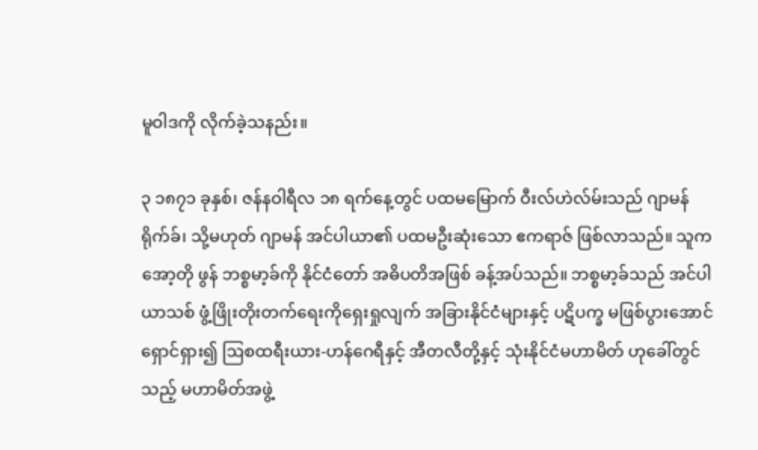မူဝါဒကို လိုက်ခဲ့သနည်း။

၃ ၁၈၇၁ ခုနှစ်၊ ဇန်နဝါရီလ ၁၈ ရက်နေ့တွင် ပထမမြောက် ဝီးလ်ဟဲလ်မ်းသည် ဂျာမန် ရိုက်ခ်၊ သို့မဟုတ် ဂျာမန် အင်ပါယာ၏ ပထမဦးဆုံးသော ဧကရာဇ် ဖြစ်လာသည်။ သူက အော့တို ဖွန် ဘစ္စမာ့ခ်ကို နိုင်ငံတော် အဓိပတိအဖြစ် ခန့်အပ်သည်။ ဘစ္စမာ့ခ်သည် အင်ပါယာသစ် ဖွံ့ဖြိုးတိုးတက်ရေးကိုရှေးရှုလျက် အခြားနိုင်ငံများနှင့် ပဋိပက္ခ မဖြစ်ပွားအောင် ရှောင်ရှား၍ ဩစထရီးယား-ဟန်ဂေရီနှင့် အီတလီတို့နှင့် သုံးနိုင်ငံမဟာမိတ် ဟုခေါ်တွင်သည့် မဟာမိတ်အဖွဲ့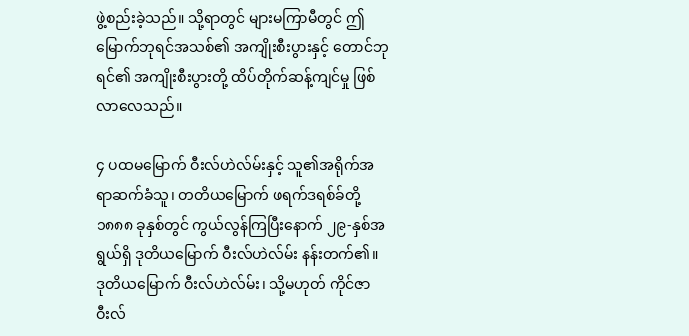ဖွဲ့စည်းခဲ့သည်။ သို့ရာတွင် များမကြာမီတွင် ဤမြောက်ဘုရင်အသစ်၏ အကျိုးစီးပွားနှင့် တောင်ဘုရင်၏ အကျိုးစီးပွားတို့ ထိပ်တိုက်ဆန့်ကျင်မှု ဖြစ်လာလေသည်။

၄ ပထမမြောက် ဝီးလ်ဟဲလ်မ်းနှင့် သူ၏အရိုက်အရာဆက်ခံသူ၊ တတိယမြောက် ဖရက်ဒရစ်ခ်တို့ ၁၈၈၈ ခုနှစ်တွင် ကွယ်လွန်ကြပြီးနောက် ၂၉-နှစ်အရွယ်ရှိ ဒုတိယမြောက် ဝီးလ်ဟဲလ်မ်း နန်းတက်၏။ ဒုတိယမြောက် ဝီးလ်ဟဲလ်မ်း၊ သို့မဟုတ် ကိုင်ဇာ ဝီးလ်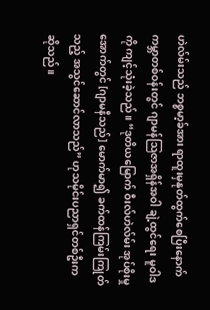ဟဲလ်မ်းသည် ဘစ္စမာ့ခ်အား ရာထူးမှနုတ်ထွက်စေပြီးနောက် ကမ္ဘာတစ်ဝန်းတွင် ဂျာမန်သြဇာအရှိန်အဝါ ချဲ့ထွင်ရေး မူဝါဒကို ကျင့်သုံးခဲ့သည်။ “ဒုတိယမြောက် ဝီးလ်ဟဲလ်မ်း အုပ်စိုးမှုအောက်တွင် [ဂျာမနီသည်] မောက်မာ၍ ခက်ထန်ကြမ်းကြုတ်သည့် အသွင်ဆောင်လာသည်” ဟုသမိုင်းပညာရှင်တစ်ဦးက ဆိုသည်။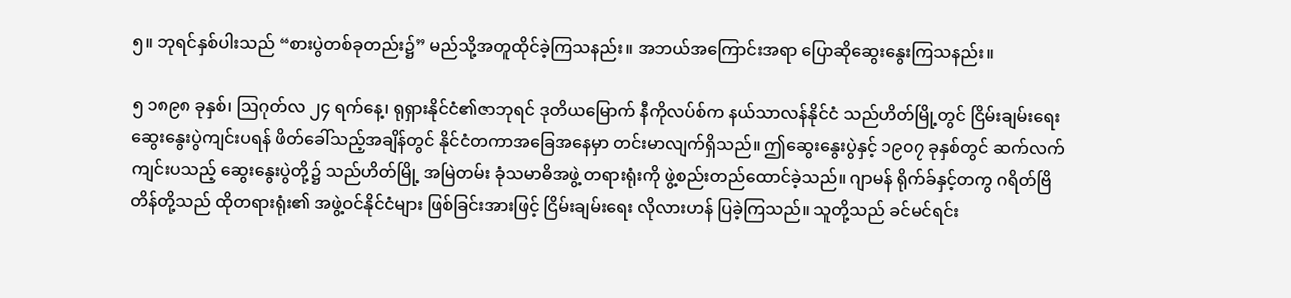၅။ ဘုရင်နှစ်ပါးသည် “စားပွဲတစ်ခုတည်း၌” မည်သို့အတူထိုင်ခဲ့ကြသနည်း။ အဘယ်အကြောင်းအရာ ပြောဆိုဆွေးနွေးကြသနည်း။

၅ ၁၈၉၈ ခုနှစ်၊ ဩဂုတ်လ ၂၄ ရက်နေ့၊ ရုရှားနိုင်ငံ၏ဇာဘုရင် ဒုတိယမြောက် နီကိုလပ်စ်က နယ်သာလန်နိုင်ငံ သည်ဟိတ်မြို့တွင် ငြိမ်းချမ်းရေး ဆွေးနွေးပွဲကျင်းပရန် ဖိတ်ခေါ်သည့်အချိန်တွင် နိုင်ငံတကာအခြေအနေမှာ တင်းမာလျက်ရှိသည်။ ဤဆွေးနွေးပွဲနှင့် ၁၉၀၇ ခုနှစ်တွင် ဆက်လက်ကျင်းပသည့် ဆွေးနွေးပွဲတို့၌ သည်ဟိတ်မြို့ အမြဲတမ်း ခုံသမာဓိအဖွဲ့ တရားရုံးကို ဖွဲ့စည်းတည်ထောင်ခဲ့သည်။ ဂျာမန် ရိုက်ခ်နှင့်တကွ ဂရိတ်ဗြိတိန်တို့သည် ထိုတရားရုံး၏ အဖွဲ့ဝင်နိုင်ငံများ ဖြစ်ခြင်းအားဖြင့် ငြိမ်းချမ်းရေး လိုလားဟန် ပြခဲ့ကြသည်။ သူတို့သည် ခင်မင်ရင်း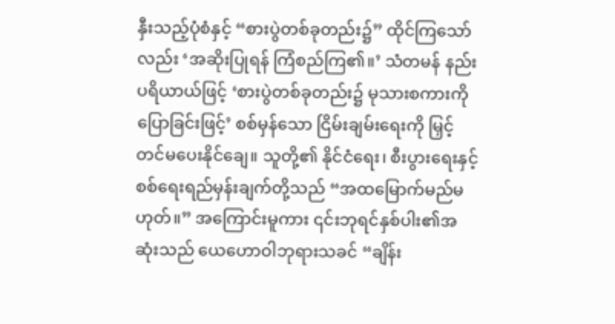နှီးသည့်ပုံစံနှင့် “စားပွဲတစ်ခုတည်း၌” ထိုင်ကြသော်လည်း ‘အဆိုးပြုရန် ကြံစည်ကြ၏။’ သံတမန် နည်းပရိယာယ်ဖြင့် ‘စားပွဲတစ်ခုတည်း၌ မုသားစကားကို ပြောခြင်းဖြင့်’ စစ်မှန်သော ငြိမ်းချမ်းရေးကို မြှင့်တင်မပေးနိုင်ချေ။ သူတို့၏ နိုင်ငံရေး၊ စီးပွားရေးနှင့် စစ်ရေးရည်မှန်းချက်တို့သည် “အထမြောက်မည်မဟုတ်။” အကြောင်းမူကား ၎င်းဘုရင်နှစ်ပါး၏အဆုံးသည် ယေဟောဝါဘုရားသခင် “ချိန်း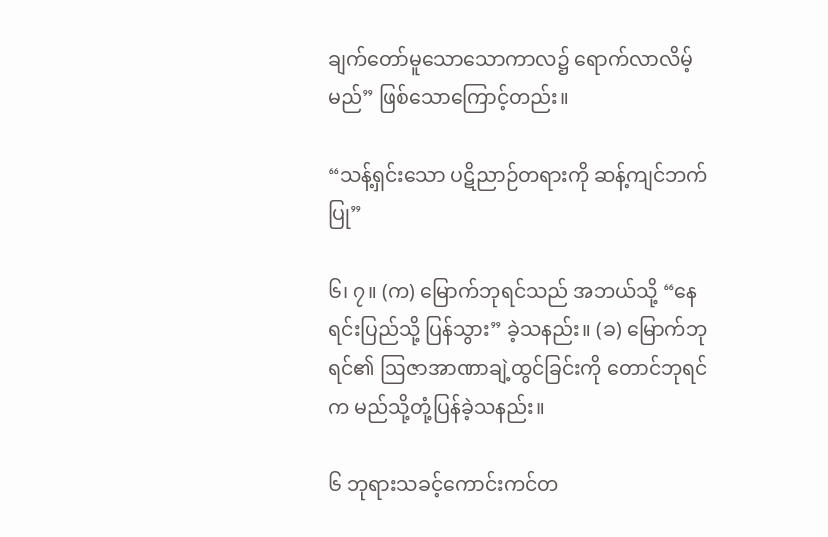ချက်တော်မူသောသောကာလ၌ ရောက်လာလိမ့်မည်” ဖြစ်သောကြောင့်တည်း။

“သန့်ရှင်းသော ပဋိညာဉ်တရားကို ဆန့်ကျင်ဘက်ပြု”

၆၊ ၇။ (က) မြောက်ဘုရင်သည် အဘယ်သို့ “နေရင်းပြည်သို့ ပြန်သွား” ခဲ့သနည်း။ (ခ) မြောက်ဘုရင်၏ ဩဇာအာဏာချဲ့ထွင်ခြင်းကို တောင်ဘုရင်က မည်သို့တုံ့ပြန်ခဲ့သနည်း။

၆ ဘုရားသခင့်ကောင်းကင်တ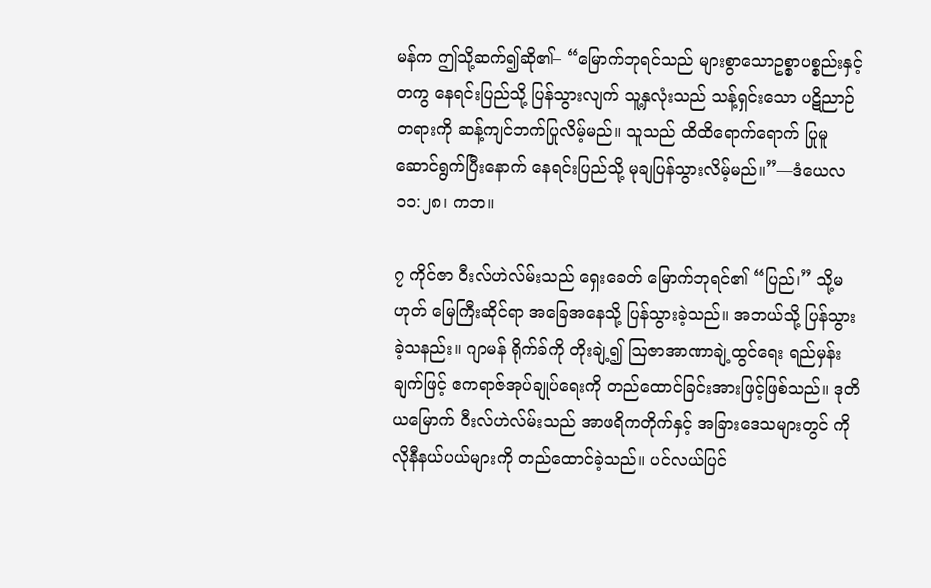မန်က ဤသို့ဆက်၍ဆို၏– “မြောက်ဘုရင်သည် များစွာသောဥစ္စာပစ္စည်းနှင့်တကွ နေရင်းပြည်သို့ ပြန်သွားလျက် သူ့နှလုံးသည် သန့်ရှင်းသော ပဋိညာဉ်တရားကို ဆန့်ကျင်ဘက်ပြုလိမ့်မည်။ သူသည် ထိထိရောက်ရောက် ပြုမူဆောင်ရွက်ပြီးနောက် နေရင်းပြည်သို့ မုချပြန်သွားလိမ့်မည်။”—ဒံယေလ ၁၁:၂၈၊ ကဘ။

၇ ကိုင်ဇာ ဝီးလ်ဟဲလ်မ်းသည် ရှေးခေတ် မြောက်ဘုရင်၏ “ပြည်၊” သို့မဟုတ် မြေကြီးဆိုင်ရာ အခြေအနေသို့ ပြန်သွားခဲ့သည်။ အဘယ်သို့ ပြန်သွားခဲ့သနည်း။ ဂျာမန် ရိုက်ခ်ကို တိုးချဲ့၍ ဩဇာအာဏာချဲ့ထွင်ရေး ရည်မှန်းချက်ဖြင့် ဧကရာဇ်အုပ်ချုပ်ရေးကို တည်ထောင်ခြင်းအားဖြင့်ဖြစ်သည်။ ဒုတိယမြောက် ဝီးလ်ဟဲလ်မ်းသည် အာဖရိကတိုက်နှင့် အခြားဒေသများတွင် ကိုလိုနီနယ်ပယ်များကို တည်ထောင်ခဲ့သည်။ ပင်လယ်ပြင်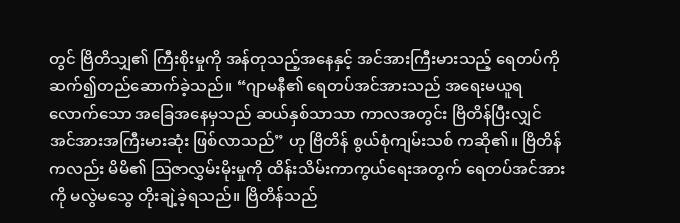တွင် ဗြိတိသျှ၏ ကြီးစိုးမှုကို အန်တုသည့်အနေနှင့် အင်အားကြီးမားသည့် ရေတပ်ကို ဆက်၍တည်ဆောက်ခဲ့သည်။ “ဂျာမနီ၏ ရေတပ်အင်အားသည် အရေးမယူရလောက်သော အခြေအနေမှသည် ဆယ်နှစ်သာသာ ကာလအတွင်း ဗြိတိန်ပြီးလျှင် အင်အားအကြီးမားဆုံး ဖြစ်လာသည်” ဟု ဗြိတိန် စွယ်စုံကျမ်းသစ် ကဆို၏။ ဗြိတိန်ကလည်း မိမိ၏ ဩဇာလွှမ်းမိုးမှုကို ထိန်းသိမ်းကာကွယ်ရေးအတွက် ရေတပ်အင်အားကို မလွဲမသွေ တိုးချဲ့ခဲ့ရသည်။ ဗြိတိန်သည်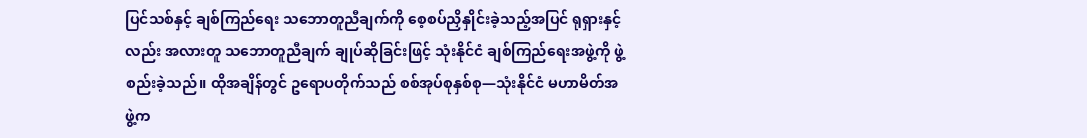ပြင်သစ်နှင့် ချစ်ကြည်ရေး သဘောတူညီချက်ကို စေ့စပ်ညှိနှိုင်းခဲ့သည့်အပြင် ရုရှားနှင့်လည်း အလားတူ သဘောတူညီချက် ချုပ်ဆိုခြင်းဖြင့် သုံးနိုင်ငံ ချစ်ကြည်ရေးအဖွဲ့ကို ဖွဲ့စည်းခဲ့သည်။ ထိုအချိန်တွင် ဥရောပတိုက်သည် စစ်အုပ်စုနှစ်စု—သုံးနိုင်ငံ မဟာမိတ်အဖွဲ့က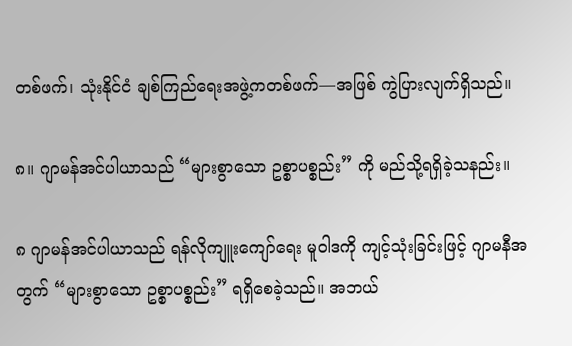တစ်ဖက်၊ သုံးနိုင်ငံ ချစ်ကြည်ရေးအဖွဲ့ကတစ်ဖက်—အဖြစ် ကွဲပြားလျက်ရှိသည်။

၈။ ဂျာမန်အင်ပါယာသည် “များစွာသော ဥစ္စာပစ္စည်း” ကို မည်သို့ရရှိခဲ့သနည်း။

၈ ဂျာမန်အင်ပါယာသည် ရန်လိုကျူးကျော်ရေး မူဝါဒကို ကျင့်သုံးခြင်းဖြင့် ဂျာမနီအတွက် “များစွာသော ဥစ္စာပစ္စည်း” ရရှိစေခဲ့သည်။ အဘယ်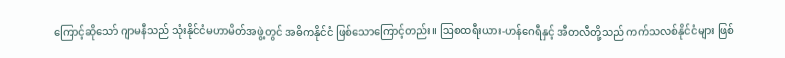ကြောင့်ဆိုသော် ဂျာမနီသည် သုံးနိုင်ငံမဟာမိတ်အဖွဲ့တွင် အဓိကနိုင်ငံ ဖြစ်သောကြောင့်တည်း။ ဩစထရီးယား-ဟန်ဂေရီနှင့် အီတလီတို့သည် ကက်သလစ်နိုင်ငံများ ဖြစ်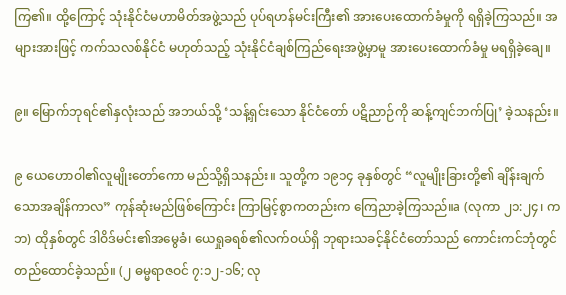ကြ၏။ ထို့ကြောင့် သုံးနိုင်ငံမဟာမိတ်အဖွဲ့သည် ပုပ်ရဟန်မင်းကြီး၏ အားပေးထောက်ခံမှုကို ရရှိခဲ့ကြသည်။ အများအားဖြင့် ကက်သလစ်နိုင်ငံ မဟုတ်သည့် သုံးနိုင်ငံချစ်ကြည်ရေးအဖွဲ့မှာမူ အားပေးထောက်ခံမှု မရရှိခဲ့ချေ။

၉။ မြောက်ဘုရင်၏နှလုံးသည် အဘယ်သို့ ‘သန့်ရှင်းသော နိုင်ငံတော် ပဋိညာဉ်ကို ဆန့်ကျင်ဘက်ပြု’ ခဲ့သနည်း။

၉ ယေဟောဝါ၏လူမျိုးတော်ကော မည်သို့ရှိသနည်း။ သူတို့က ၁၉၁၄ ခုနှစ်တွင် “လူမျိုးခြားတို့၏ ချိန်းချက်သောအချိန်ကာလ” ကုန်ဆုံးမည်ဖြစ်ကြောင်း ကြာမြင့်စွာကတည်းက ကြေညာခဲ့ကြသည်။a (လုကာ ၂၁:၂၄၊ ကဘ) ထိုနှစ်တွင် ဒါဝိဒ်မင်း၏အမွေခံ၊ ယေရှုခရစ်၏လက်ဝယ်ရှိ ဘုရားသခင့်နိုင်ငံတော်သည် ကောင်းကင်ဘုံတွင် တည်ထောင်ခဲ့သည်။ (၂ ဓမ္မရာဇဝင် ၇:၁၂-၁၆; လု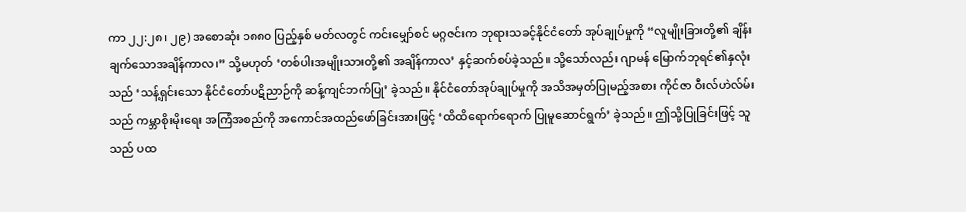ကာ ၂၂:၂၈၊ ၂၉) အစောဆုံး ၁၈၈၀ ပြည့်နှစ် မတ်လတွင် ကင်းမျှော်စင် မဂ္ဂဇင်းက ဘုရားသခင့်နိုင်ငံတော် အုပ်ချုပ်မှုကို “လူမျိုးခြားတို့၏ ချိန်းချက်သောအချိန်ကာလ၊” သို့မဟုတ် ‘တစ်ပါးအမျိုးသားတို့၏ အချိန်ကာလ’ နှင့်ဆက်စပ်ခဲ့သည်။ သို့သော်လည်း ဂျာမန် မြောက်ဘုရင်၏နှလုံးသည် ‘သန့်ရှင်းသော နိုင်ငံတော်ပဋိညာဉ်ကို ဆန့်ကျင်ဘက်ပြု’ ခဲ့သည်။ နိုင်ငံတော်အုပ်ချုပ်မှုကို အသိအမှတ်ပြုမည့်အစား ကိုင်ဇာ ဝီးလ်ဟဲလ်မ်းသည် ကမ္ဘာစိုးမိုးရေး အကြံအစည်ကို အကောင်အထည်ဖော်ခြင်းအားဖြင့် ‘ထိထိရောက်ရောက် ပြုမူဆောင်ရွက်’ ခဲ့သည်။ ဤသို့ပြုခြင်းဖြင့် သူသည် ပထ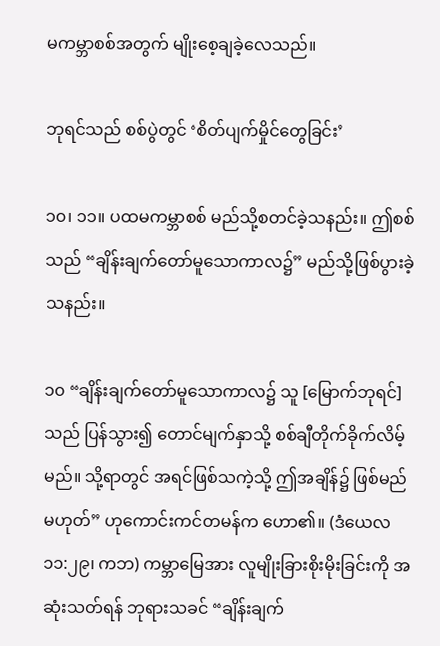မကမ္ဘာစစ်အတွက် မျိုးစေ့ချခဲ့လေသည်။

ဘုရင်သည် စစ်ပွဲတွင် ‘စိတ်ပျက်မှိုင်တွေခြင်း’

၁၀၊ ၁၁။ ပထမကမ္ဘာစစ် မည်သို့စတင်ခဲ့သနည်း။ ဤစစ်သည် “ချိန်းချက်တော်မူသောကာလ၌” မည်သို့ဖြစ်ပွားခဲ့သနည်း။

၁၀ “ချိန်းချက်တော်မူသောကာလ၌ သူ [မြောက်ဘုရင်] သည် ပြန်သွား၍ တောင်မျက်နှာသို့ စစ်ချီတိုက်ခိုက်လိမ့်မည်။ သို့ရာတွင် အရင်ဖြစ်သကဲ့သို့ ဤအချိန်၌ ဖြစ်မည်မဟုတ်” ဟုကောင်းကင်တမန်က ဟော၏။ (ဒံယေလ ၁၁:၂၉၊ ကဘ) ကမ္ဘာမြေအား လူမျိုးခြားစိုးမိုးခြင်းကို အဆုံးသတ်ရန် ဘုရားသခင် “ချိန်းချက်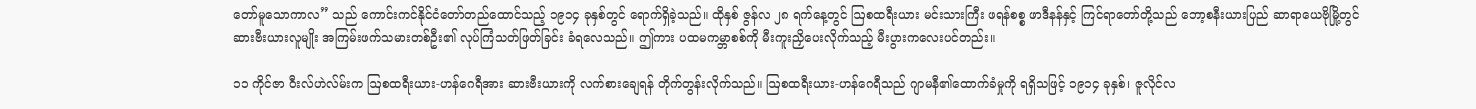တော်မူသောကာလ” သည် ကောင်းကင်နိုင်ငံတော်တည်ထောင်သည့် ၁၉၁၄ ခုနှစ်တွင် ရောက်ရှိခဲ့သည်။ ထိုနှစ် ဇွန်လ ၂၈ ရက်နေ့တွင် ဩစထရီးယား မင်းသားကြီး ဖရန်စစ္စ ဖာဒီနန်နှင့် ကြင်ရာတော်တို့သည် ဘော့စနီးယားပြည် ဆာရာယေဗိုမြို့တွင် ဆားဗီးယားလူမျိုး အကြမ်းဖက်သမားတစ်ဦး၏ လုပ်ကြံသတ်ဖြတ်ခြင်း ခံရလေသည်။ ဤကား ပထမကမ္ဘာစစ်ကို မီးကူးညှိပေးလိုက်သည့် မီးပွားကလေးပင်တည်း။

၁၁ ကိုင်ဇာ ဝီးလ်ဟဲလ်မ်းက ဩစထရီးယား-ဟန်ဂေရီအား ဆားဗီးယားကို လက်စားချေရန် တိုက်တွန်းလိုက်သည်။ ဩစထရီးယား-ဟန်ဂေရီသည် ဂျာမနီ၏ထောက်ခံမှုကို ရရှိသဖြင့် ၁၉၁၄ ခုနှစ်၊ ဇူလိုင်လ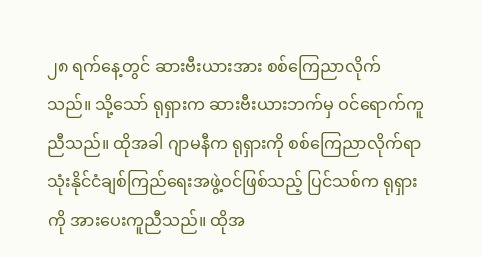၂၈ ရက်နေ့တွင် ဆားဗီးယားအား စစ်ကြေညာလိုက်သည်။ သို့သော် ရုရှားက ဆားဗီးယားဘက်မှ ဝင်ရောက်ကူညီသည်။ ထိုအခါ ဂျာမနီက ရုရှားကို စစ်ကြေညာလိုက်ရာ သုံးနိုင်ငံချစ်ကြည်ရေးအဖွဲ့ဝင်ဖြစ်သည့် ပြင်သစ်က ရုရှားကို အားပေးကူညီသည်။ ထိုအ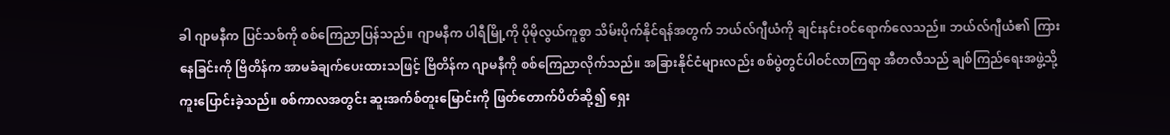ခါ ဂျာမနီက ပြင်သစ်ကို စစ်ကြေညာပြန်သည်။ ဂျာမနီက ပါရီမြို့ကို ပိုမိုလွယ်ကူစွာ သိမ်းပိုက်နိုင်ရန်အတွက် ဘယ်လ်ဂျီယံကို ချင်းနင်းဝင်ရောက်လေသည်။ ဘယ်လ်ဂျီယံ၏ ကြားနေခြင်းကို ဗြိတိန်က အာမခံချက်ပေးထားသဖြင့် ဗြိတိန်က ဂျာမနီကို စစ်ကြေညာလိုက်သည်။ အခြားနိုင်ငံများလည်း စစ်ပွဲတွင်ပါဝင်လာကြရာ အီတလီသည် ချစ်ကြည်ရေးအဖွဲ့သို့ ကူးပြောင်းခဲ့သည်။ စစ်ကာလအတွင်း ဆူးအက်စ်တူးမြောင်းကို ဖြတ်တောက်ပိတ်ဆို့၍ ရှေး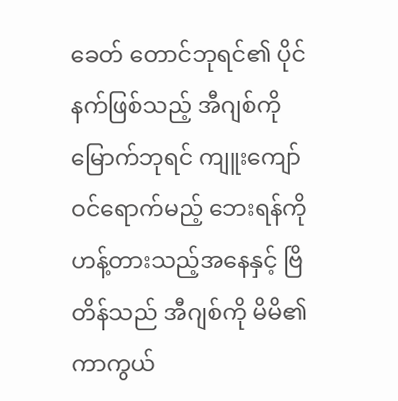ခေတ် တောင်ဘုရင်၏ ပိုင်နက်ဖြစ်သည့် အီဂျစ်ကို မြောက်ဘုရင် ကျူးကျော်ဝင်ရောက်မည့် ဘေးရန်ကို ဟန့်တားသည့်အနေနှင့် ဗြိတိန်သည် အီဂျစ်ကို မိမိ၏ ကာကွယ်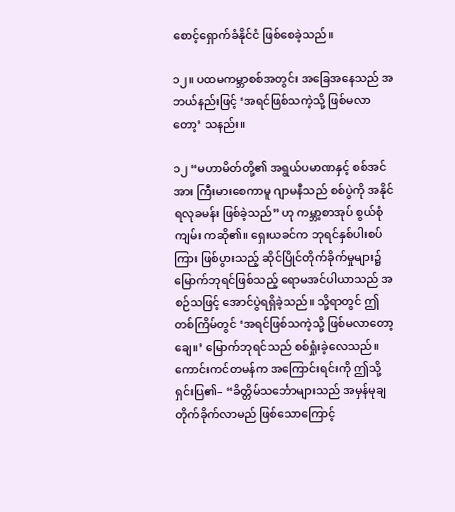စောင့်ရှောက်ခံနိုင်ငံ ဖြစ်စေခဲ့သည်။

၁၂။ ပထမကမ္ဘာစစ်အတွင်း အခြေအနေသည် အဘယ်နည်းဖြင့် ‘အရင်ဖြစ်သကဲ့သို့ ဖြစ်မလာတော့’ သနည်း။

၁၂ “မဟာမိတ်တို့၏ အရွယ်ပမာဏနှင့် စစ်အင်အား ကြီးမားစေကာမူ ဂျာမနီသည် စစ်ပွဲကို အနိုင်ရလုခမန်း ဖြစ်ခဲ့သည်” ဟု ကမ္ဘာ့စာအုပ် စွယ်စုံကျမ်း ကဆို၏။ ရှေးယခင်က ဘုရင်နှစ်ပါးစပ်ကြား ဖြစ်ပွားသည့် ဆိုင်ပြိုင်တိုက်ခိုက်မှုများ၌ မြောက်ဘုရင်ဖြစ်သည့် ရောမအင်ပါယာသည် အစဉ်သဖြင့် အောင်ပွဲရရှိခဲ့သည်။ သို့ရာတွင် ဤတစ်ကြိမ်တွင် ‘အရင်ဖြစ်သကဲ့သို့ ဖြစ်မလာတော့ချေ။’ မြောက်ဘုရင်သည် စစ်ရှုံးခဲ့လေသည်။ ကောင်းကင်တမန်က အကြောင်းရင်းကို ဤသို့ရှင်းပြ၏– “ခိတ္တိမ်သင်္ဘောများသည် အမှန်မုချ တိုက်ခိုက်လာမည် ဖြစ်သောကြောင့်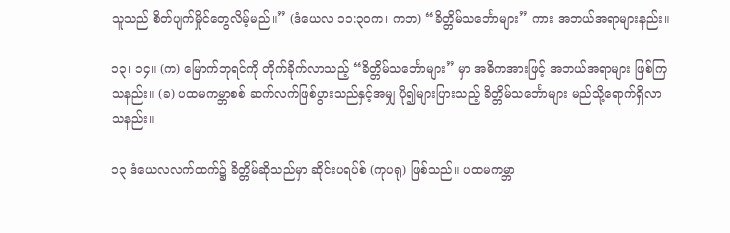သူသည် စိတ်ပျက်မှိုင်တွေလိမ့်မည်။” (ဒံယေလ ၁၁:၃၀က၊ ကဘ) “ခိတ္တိမ်သင်္ဘောများ” ကား အဘယ်အရာများနည်း။

၁၃၊ ၁၄။ (က) မြောက်ဘုရင်ကို တိုက်ခိုက်လာသည့် “ခိတ္တိမ်သင်္ဘောများ” မှာ အဓိကအားဖြင့် အဘယ်အရာများ ဖြစ်ကြသနည်း။ (ခ) ပထမကမ္ဘာစစ် ဆက်လက်ဖြစ်ပွားသည်နှင့်အမျှ ပို၍များပြားသည့် ခိတ္တိမ်သင်္ဘောများ မည်သို့ရောက်ရှိလာသနည်း။

၁၃ ဒံယေလလက်ထက်၌ ခိတ္တိမ်ဆိုသည်မှာ ဆိုင်းပရပ်စ် (ကုပရု) ဖြစ်သည်။ ပထမကမ္ဘာ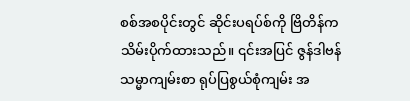စစ်အစပိုင်းတွင် ဆိုင်းပရပ်စ်ကို ဗြိတိန်က သိမ်းပိုက်ထားသည်။ ၎င်းအပြင် ဇွန်ဒါဗန် သမ္မာကျမ်းစာ ရုပ်ပြစွယ်စုံကျမ်း အ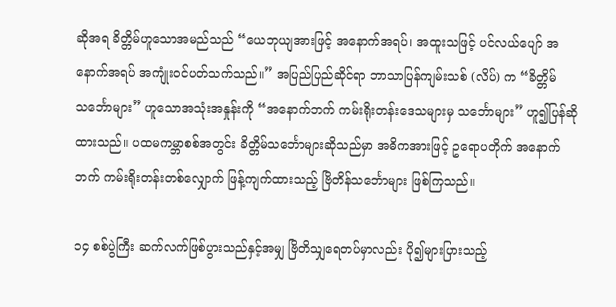ဆိုအရ ခိတ္တိမ်ဟူသောအမည်သည် “ယေဘုယျအားဖြင့် အနောက်အရပ်၊ အထူးသဖြင့် ပင်လယ်ပျော် အနောက်အရပ် အကျုံးဝင်ပတ်သက်သည်။” အပြည်ပြည်ဆိုင်ရာ ဘာသာပြန်ကျမ်းသစ် (လိပ်) က “ခိတ္တိမ်သင်္ဘောများ” ဟူသောအသုံးအနှုန်းကို “အနောက်ဘက် ကမ်းရိုးတန်းဒေသများမှ သင်္ဘောများ” ဟူ၍ပြန်ဆိုထားသည်။ ပထမကမ္ဘာစစ်အတွင်း ခိတ္တိမ်သင်္ဘောများဆိုသည်မှာ အဓိကအားဖြင့် ဥရောပတိုက် အနောက်ဘက် ကမ်းရိုးတန်းတစ်လျှောက် ဖြန့်ကျက်ထားသည့် ဗြိတိန်သင်္ဘောများ ဖြစ်ကြသည်။

၁၄ စစ်ပွဲကြီး ဆက်လက်ဖြစ်ပွားသည်နှင့်အမျှ ဗြိတိသျှရေတပ်မှာလည်း ပို၍များပြားသည့်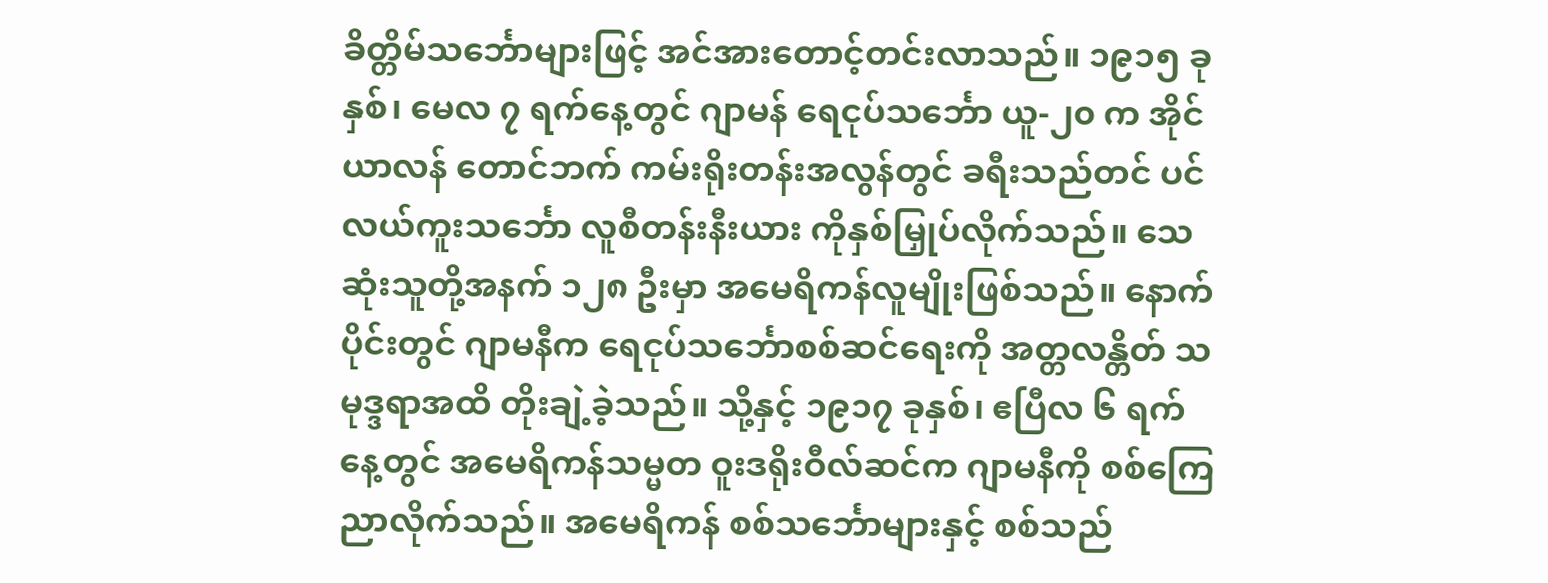ခိတ္တိမ်သင်္ဘောများဖြင့် အင်အားတောင့်တင်းလာသည်။ ၁၉၁၅ ခုနှစ်၊ မေလ ၇ ရက်နေ့တွင် ဂျာမန် ရေငုပ်သင်္ဘော ယူ-၂၀ က အိုင်ယာလန် တောင်ဘက် ကမ်းရိုးတန်းအလွန်တွင် ခရီးသည်တင် ပင်လယ်ကူးသင်္ဘော လူစီတန်းနီးယား ကိုနှစ်မြှုပ်လိုက်သည်။ သေဆုံးသူတို့အနက် ၁၂၈ ဦးမှာ အမေရိကန်လူမျိုးဖြစ်သည်။ နောက်ပိုင်းတွင် ဂျာမနီက ရေငုပ်သင်္ဘောစစ်ဆင်ရေးကို အတ္တလန္တိတ် သမုဒ္ဒရာအထိ တိုးချဲ့ခဲ့သည်။ သို့နှင့် ၁၉၁၇ ခုနှစ်၊ ဧပြီလ ၆ ရက်နေ့တွင် အမေရိကန်သမ္မတ ဝူးဒရိုးဝီလ်ဆင်က ဂျာမနီကို စစ်ကြေညာလိုက်သည်။ အမေရိကန် စစ်သင်္ဘောများနှင့် စစ်သည်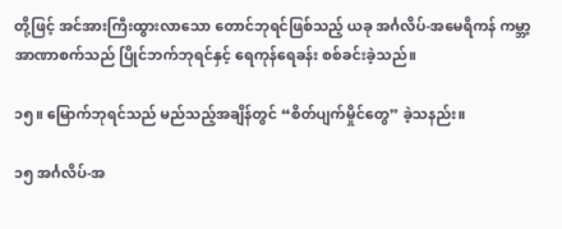တို့ဖြင့် အင်အားကြီးထွားလာသော တောင်ဘုရင်ဖြစ်သည့် ယခု အင်္ဂလိပ်-အမေရိကန် ကမ္ဘာ့အာဏာစက်သည် ပြိုင်ဘက်ဘုရင်နှင့် ရေကုန်ရေခန်း စစ်ခင်းခဲ့သည်။

၁၅။ မြောက်ဘုရင်သည် မည်သည့်အချိန်တွင် “စိတ်ပျက်မှိုင်တွေ” ခဲ့သနည်း။

၁၅ အင်္ဂလိပ်-အ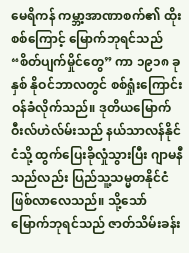မေရိကန် ကမ္ဘာ့အာဏာစက်၏ ထိုးစစ်ကြောင့် မြောက်ဘုရင်သည် “စိတ်ပျက်မှိုင်တွေ” ကာ ၁၉၁၈ ခုနှစ် နိုဝင်ဘာလတွင် စစ်ရှုံးကြောင်း ဝန်ခံလိုက်သည်။ ဒုတိယမြောက် ဝီးလ်ဟဲလ်မ်းသည် နယ်သာလန်နိုင်ငံသို့ ထွက်ပြေးခိုလှုံသွားပြီး ဂျာမနီသည်လည်း ပြည်သူ့သမ္မတနိုင်ငံ ဖြစ်လာလေသည်။ သို့သော် မြောက်ဘုရင်သည် ဇာတ်သိမ်းခန်း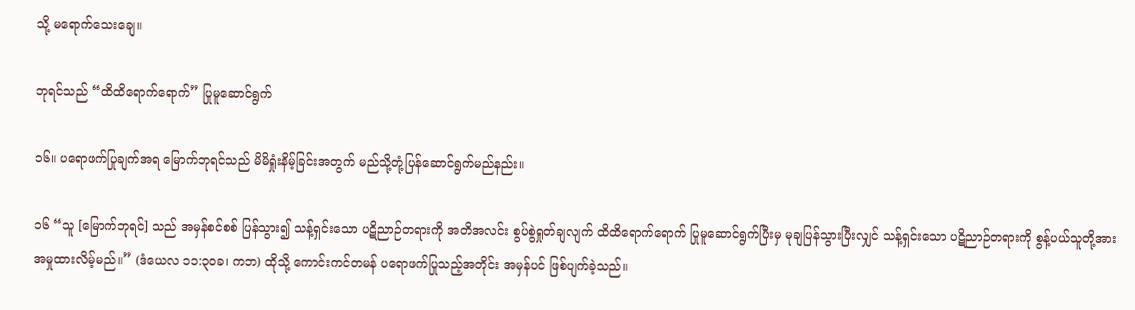သို့ မရောက်သေးချေ။

ဘုရင်သည် “ထိထိရောက်ရောက်” ပြုမူဆောင်ရွက်

၁၆။ ပရောဖက်ပြုချက်အရ မြောက်ဘုရင်သည် မိမိရှုံးနိမ့်ခြင်းအတွက် မည်သို့တုံ့ပြန်ဆောင်ရွက်မည်နည်း။

၁၆ “သူ [မြောက်ဘုရင်] သည် အမှန်စင်စစ် ပြန်သွား၍ သန့်ရှင်းသော ပဋိညာဉ်တရားကို အတိအလင်း စွပ်စွဲရှုတ်ချလျက် ထိထိရောက်ရောက် ပြုမူဆောင်ရွက်ပြီးမှ မုချပြန်သွားပြီးလျှင် သန့်ရှင်းသော ပဋိညာဉ်တရားကို စွန့်ပယ်သူတို့အား အမှုထားလိမ့်မည်။” (ဒံယေလ ၁၁:၃၀ခ၊ ကဘ) ထိုသို့ ကောင်းကင်တမန် ပရောဖက်ပြုသည့်အတိုင်း အမှန်ပင် ဖြစ်ပျက်ခဲ့သည်။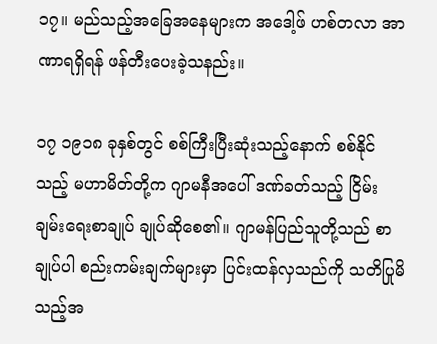၁၇။ မည်သည့်အခြေအနေများက အဒေါ့ဖ် ဟစ်တလာ အာဏာရရှိရန် ဖန်တီးပေးခဲ့သနည်း။

၁၇ ၁၉၁၈ ခုနှစ်တွင် စစ်ကြီးပြီးဆုံးသည့်နောက် စစ်နိုင်သည့် မဟာမိတ်တို့က ဂျာမနီအပေါ် ဒဏ်ခတ်သည့် ငြိမ်းချမ်းရေးစာချုပ် ချုပ်ဆိုစေ၏။ ဂျာမန်ပြည်သူတို့သည် စာချုပ်ပါ စည်းကမ်းချက်များမှာ ပြင်းထန်လှသည်ကို သတိပြုမိသည့်အ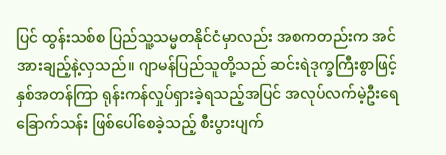ပြင် ထွန်းသစ်စ ပြည်သူ့သမ္မတနိုင်ငံမှာလည်း အစကတည်းက အင်အားချည့်နဲ့လှသည်။ ဂျာမန်ပြည်သူတို့သည် ဆင်းရဲဒုက္ခကြီးစွာဖြင့် နှစ်အတန်ကြာ ရုန်းကန်လှုပ်ရှားခဲ့ရသည့်အပြင် အလုပ်လက်မဲ့ဦးရေ ခြောက်သန်း ဖြစ်ပေါ်စေခဲ့သည့် စီးပွားပျက်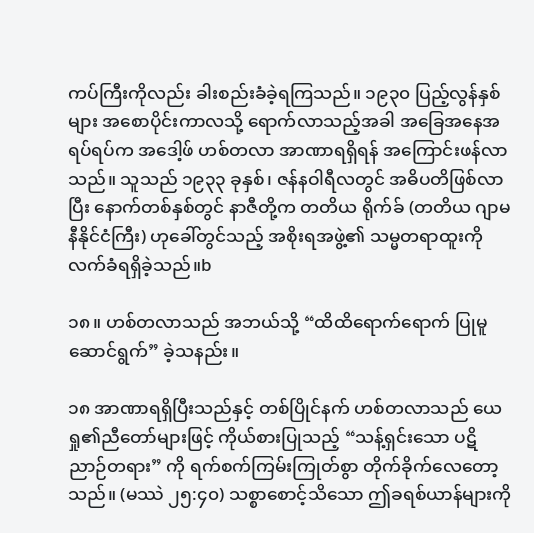ကပ်ကြီးကိုလည်း ခါးစည်းခံခဲ့ရကြသည်။ ၁၉၃၀ ပြည့်လွန်နှစ်များ အစောပိုင်းကာလသို့ ရောက်လာသည့်အခါ အခြေအနေအရပ်ရပ်က အဒေါ့ဖ် ဟစ်တလာ အာဏာရရှိရန် အကြောင်းဖန်လာသည်။ သူသည် ၁၉၃၃ ခုနှစ်၊ ဇန်နဝါရီလတွင် အဓိပတိဖြစ်လာပြီး နောက်တစ်နှစ်တွင် နာဇီတို့က တတိယ ရိုက်ခ် (တတိယ ဂျာမနီနိုင်ငံကြီး) ဟုခေါ်တွင်သည့် အစိုးရအဖွဲ့၏ သမ္မတရာထူးကို လက်ခံရရှိခဲ့သည်။b

၁၈။ ဟစ်တလာသည် အဘယ်သို့ “ထိထိရောက်ရောက် ပြုမူဆောင်ရွက်” ခဲ့သနည်း။

၁၈ အာဏာရရှိပြီးသည်နှင့် တစ်ပြိုင်နက် ဟစ်တလာသည် ယေရှု၏ညီတော်များဖြင့် ကိုယ်စားပြုသည့် “သန့်ရှင်းသော ပဋိညာဉ်တရား” ကို ရက်စက်ကြမ်းကြုတ်စွာ တိုက်ခိုက်လေတော့သည်။ (မဿဲ ၂၅:၄၀) သစ္စာစောင့်သိသော ဤခရစ်ယာန်များကို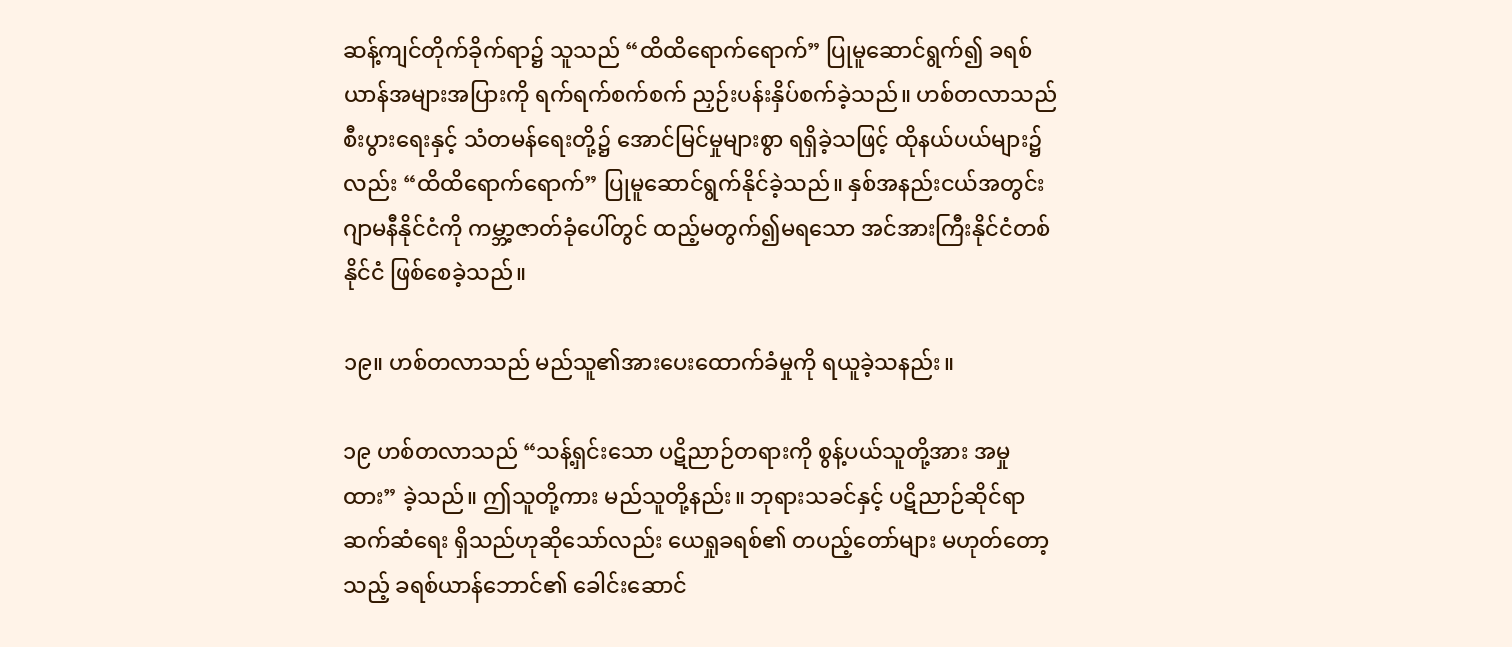ဆန့်ကျင်တိုက်ခိုက်ရာ၌ သူသည် “ထိထိရောက်ရောက်” ပြုမူဆောင်ရွက်၍ ခရစ်ယာန်အများအပြားကို ရက်ရက်စက်စက် ညှဉ်းပန်းနှိပ်စက်ခဲ့သည်။ ဟစ်တလာသည် စီးပွားရေးနှင့် သံတမန်ရေးတို့၌ အောင်မြင်မှုများစွာ ရရှိခဲ့သဖြင့် ထိုနယ်ပယ်များ၌လည်း “ထိထိရောက်ရောက်” ပြုမူဆောင်ရွက်နိုင်ခဲ့သည်။ နှစ်အနည်းငယ်အတွင်း ဂျာမနီနိုင်ငံကို ကမ္ဘာ့ဇာတ်ခုံပေါ်တွင် ထည့်မတွက်၍မရသော အင်အားကြီးနိုင်ငံတစ်နိုင်ငံ ဖြစ်စေခဲ့သည်။

၁၉။ ဟစ်တလာသည် မည်သူ၏အားပေးထောက်ခံမှုကို ရယူခဲ့သနည်း။

၁၉ ဟစ်တလာသည် “သန့်ရှင်းသော ပဋိညာဉ်တရားကို စွန့်ပယ်သူတို့အား အမှုထား” ခဲ့သည်။ ဤသူတို့ကား မည်သူတို့နည်း။ ဘုရားသခင်နှင့် ပဋိညာဉ်ဆိုင်ရာ ဆက်ဆံရေး ရှိသည်ဟုဆိုသော်လည်း ယေရှုခရစ်၏ တပည့်တော်များ မဟုတ်တော့သည့် ခရစ်ယာန်ဘောင်၏ ခေါင်းဆောင်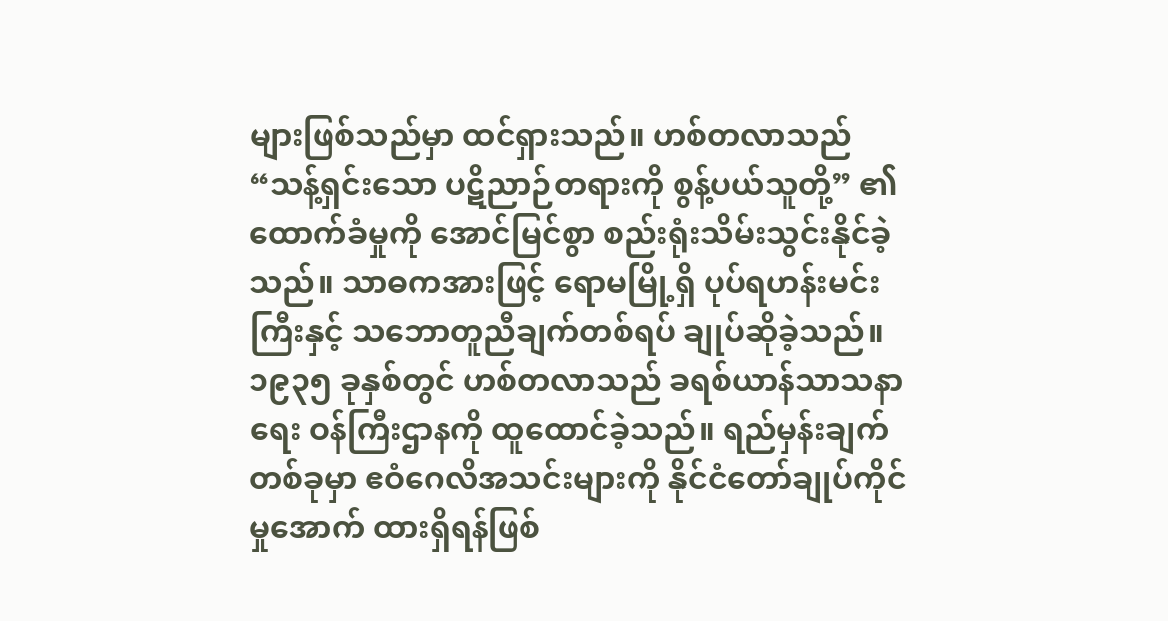များဖြစ်သည်မှာ ထင်ရှားသည်။ ဟစ်တလာသည် “သန့်ရှင်းသော ပဋိညာဉ်တရားကို စွန့်ပယ်သူတို့” ၏ထောက်ခံမှုကို အောင်မြင်စွာ စည်းရုံးသိမ်းသွင်းနိုင်ခဲ့သည်။ သာဓကအားဖြင့် ရောမမြို့ရှိ ပုပ်ရဟန်းမင်းကြီးနှင့် သဘောတူညီချက်တစ်ရပ် ချုပ်ဆိုခဲ့သည်။ ၁၉၃၅ ခုနှစ်တွင် ဟစ်တလာသည် ခရစ်ယာန်သာသနာရေး ဝန်ကြီးဌာနကို ထူထောင်ခဲ့သည်။ ရည်မှန်းချက်တစ်ခုမှာ ဧဝံဂေလိအသင်းများကို နိုင်ငံတော်ချုပ်ကိုင်မှုအောက် ထားရှိရန်ဖြစ်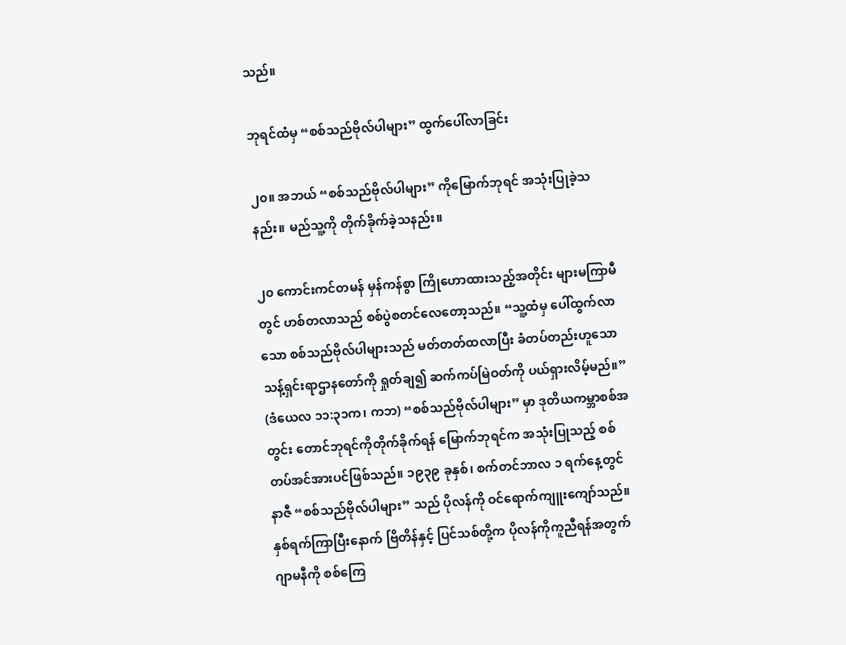သည်။

ဘုရင်ထံမှ “စစ်သည်ဗိုလ်ပါများ” ထွက်ပေါ်လာခြင်း

၂၀။ အဘယ် “စစ်သည်ဗိုလ်ပါများ” ကိုမြောက်ဘုရင် အသုံးပြုခဲ့သနည်း။ မည်သူ့ကို တိုက်ခိုက်ခဲ့သနည်း။

၂၀ ကောင်းကင်တမန် မှန်ကန်စွာ ကြိုဟောထားသည့်အတိုင်း များမကြာမီတွင် ဟစ်တလာသည် စစ်ပွဲစတင်လေတော့သည်။ “သူ့ထံမှ ပေါ်ထွက်လာသော စစ်သည်ဗိုလ်ပါများသည် မတ်တတ်ထလာပြီး ခံတပ်တည်းဟူသော သန့်ရှင်းရာဌာနတော်ကို ရှုတ်ချ၍ ဆက်ကပ်မြဲဝတ်ကို ပယ်ရှားလိမ့်မည်။” (ဒံယေလ ၁၁:၃၁က၊ ကဘ) “စစ်သည်ဗိုလ်ပါများ” မှာ ဒုတိယကမ္ဘာစစ်အတွင်း တောင်ဘုရင်ကိုတိုက်ခိုက်ရန် မြောက်ဘုရင်က အသုံးပြုသည့် စစ်တပ်အင်အားပင်ဖြစ်သည်။ ၁၉၃၉ ခုနှစ်၊ စက်တင်ဘာလ ၁ ရက်နေ့တွင် နာဇီ “စစ်သည်ဗိုလ်ပါများ” သည် ပိုလန်ကို ဝင်ရောက်ကျူးကျော်သည်။ နှစ်ရက်ကြာပြီးနောက် ဗြိတိန်နှင့် ပြင်သစ်တို့က ပိုလန်ကိုကူညီရန်အတွက် ဂျာမနီကို စစ်ကြေ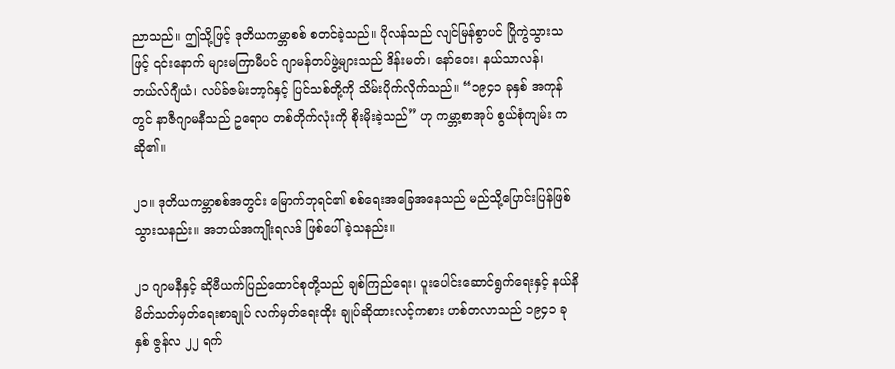ညာသည်။ ဤသို့ဖြင့် ဒုတိယကမ္ဘာစစ် စတင်ခဲ့သည်။ ပိုလန်သည် လျင်မြန်စွာပင် ပြိုကွဲသွားသဖြင့် ၎င်းနောက် များမကြာမီပင် ဂျာမန်တပ်ဖွဲ့များသည် ဒိန်းမတ်၊ နော်ဝေး၊ နယ်သာလန်၊ ဘယ်လ်ဂျီယံ၊ လပ်ခ်ဇမ်းဘာ့ဂ်နှင့် ပြင်သစ်တို့ကို သိမ်းပိုက်လိုက်သည်။ “၁၉၄၁ ခုနှစ် အကုန်တွင် နာဇီဂျာမနီသည် ဥရောပ တစ်တိုက်လုံးကို စိုးမိုးခဲ့သည်” ဟု ကမ္ဘာ့စာအုပ် စွယ်စုံကျမ်း ကဆို၏။

၂၁။ ဒုတိယကမ္ဘာစစ်အတွင်း မြောက်ဘုရင်၏ စစ်ရေးအခြေအနေသည် မည်သို့ပြောင်းပြန်ဖြစ်သွားသနည်း။ အဘယ်အကျိုးရလဒ် ဖြစ်ပေါ်ခဲ့သနည်း။

၂၁ ဂျာမနီနှင့် ဆိုဗီယက်ပြည်ထောင်စုတို့သည် ချစ်ကြည်ရေး၊ ပူးပေါင်းဆောင်ရွက်ရေးနှင့် နယ်နိမိတ်သတ်မှတ်ရေးစာချုပ် လက်မှတ်ရေးထိုး ချုပ်ဆိုထားလင့်ကစား ဟစ်တလာသည် ၁၉၄၁ ခုနှစ် ဇွန်လ ၂၂ ရက်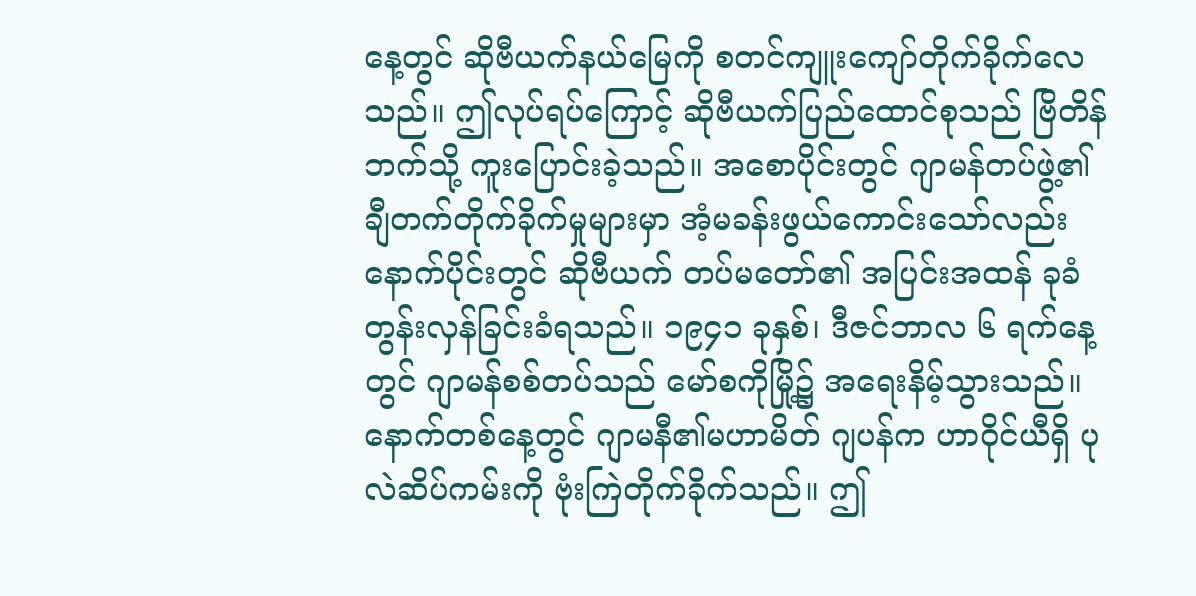နေ့တွင် ဆိုဗီယက်နယ်မြေကို စတင်ကျူးကျော်တိုက်ခိုက်လေသည်။ ဤလုပ်ရပ်ကြောင့် ဆိုဗီယက်ပြည်ထောင်စုသည် ဗြိတိန်ဘက်သို့ ကူးပြောင်းခဲ့သည်။ အစောပိုင်းတွင် ဂျာမန်တပ်ဖွဲ့၏ ချီတက်တိုက်ခိုက်မှုများမှာ အံ့မခန်းဖွယ်ကောင်းသော်လည်း နောက်ပိုင်းတွင် ဆိုဗီယက် တပ်မတော်၏ အပြင်းအထန် ခုခံတွန်းလှန်ခြင်းခံရသည်။ ၁၉၄၁ ခုနှစ်၊ ဒီဇင်ဘာလ ၆ ရက်နေ့တွင် ဂျာမန်စစ်တပ်သည် မော်စကိုမြို့၌ အရေးနိမ့်သွားသည်။ နောက်တစ်နေ့တွင် ဂျာမနီ၏မဟာမိတ် ဂျပန်က ဟာဝိုင်ယီရှိ ပုလဲဆိပ်ကမ်းကို ဗုံးကြဲတိုက်ခိုက်သည်။ ဤ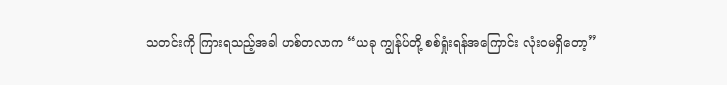သတင်းကို ကြားရသည့်အခါ ဟစ်တလာက “ယခု ကျွန်ုပ်တို့ စစ်ရှုံးရန်အကြောင်း လုံးဝမရှိတော့”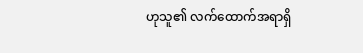ဟုသူ၏ လက်ထောက်အရာရှိ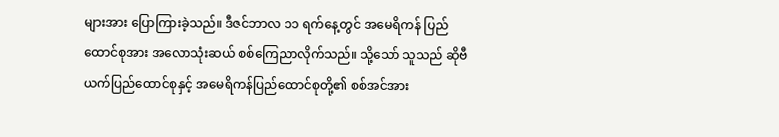များအား ပြောကြားခဲ့သည်။ ဒီဇင်ဘာလ ၁၁ ရက်နေ့တွင် အမေရိကန် ပြည်ထောင်စုအား အလောသုံးဆယ် စစ်ကြေညာလိုက်သည်။ သို့သော် သူသည် ဆိုဗီယက်ပြည်ထောင်စုနှင့် အမေရိကန်ပြည်ထောင်စုတို့၏ စစ်အင်အား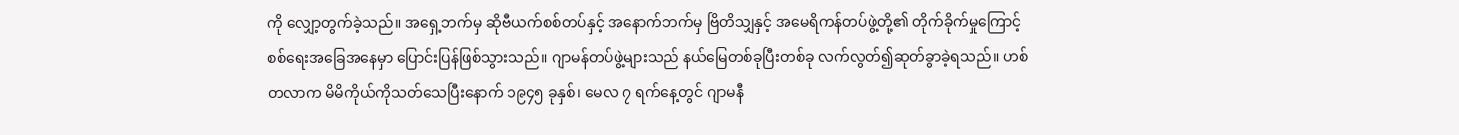ကို လျှော့တွက်ခဲ့သည်။ အရှေ့ဘက်မှ ဆိုဗီယက်စစ်တပ်နှင့် အနောက်ဘက်မှ ဗြိတိသျှနှင့် အမေရိကန်တပ်ဖွဲ့တို့၏ တိုက်ခိုက်မှုကြောင့် စစ်ရေးအခြေအနေမှာ ပြောင်းပြန်ဖြစ်သွားသည်။ ဂျာမန်တပ်ဖွဲ့များသည် နယ်မြေတစ်ခုပြီးတစ်ခု လက်လွတ်၍ဆုတ်ခွာခဲ့ရသည်။ ဟစ်တလာက မိမိကိုယ်ကိုသတ်သေပြီးနောက် ၁၉၄၅ ခုနှစ်၊ မေလ ၇ ရက်နေ့တွင် ဂျာမနီ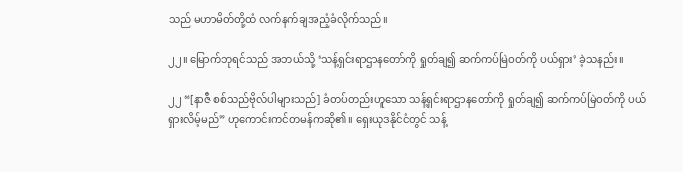သည် မဟာမိတ်တို့ထံ လက်နက်ချအညံ့ခံလိုက်သည်။

၂၂။ မြောက်ဘုရင်သည် အဘယ်သို့ ‘သန့်ရှင်းရာဌာနတော်ကို ရှုတ်ချ၍ ဆက်ကပ်မြဲဝတ်ကို ပယ်ရှား’ ခဲ့သနည်း။

၂၂ “[နာဇီ စစ်သည်ဗိုလ်ပါများသည်] ခံတပ်တည်းဟူသော သန့်ရှင်းရာဌာနတော်ကို ရှုတ်ချ၍ ဆက်ကပ်မြဲဝတ်ကို ပယ်ရှားလိမ့်မည်” ဟုကောင်းကင်တမန်ကဆို၏။ ရှေးယုဒနိုင်ငံတွင် သန့်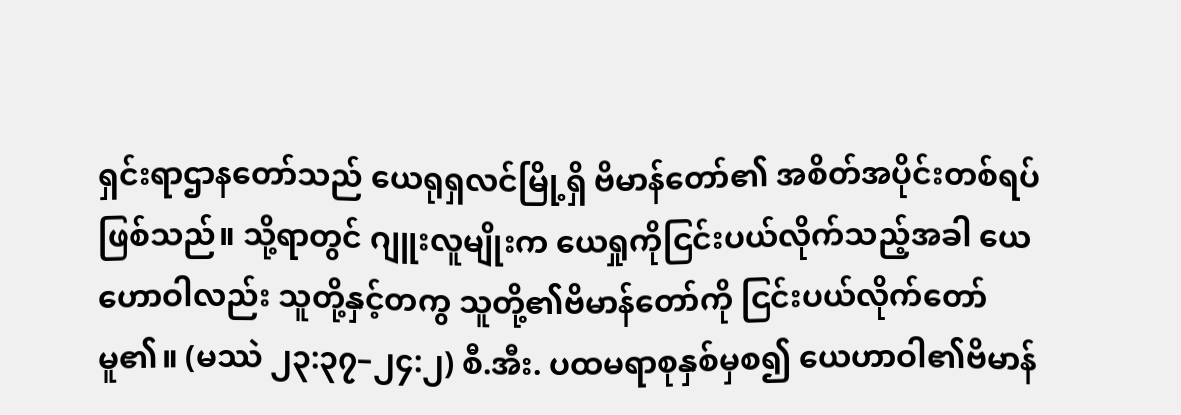ရှင်းရာဌာနတော်သည် ယေရုရှလင်မြို့ရှိ ဗိမာန်တော်၏ အစိတ်အပိုင်းတစ်ရပ်ဖြစ်သည်။ သို့ရာတွင် ဂျူးလူမျိုးက ယေရှုကိုငြင်းပယ်လိုက်သည့်အခါ ယေဟောဝါလည်း သူတို့နှင့်တကွ သူတို့၏ဗိမာန်တော်ကို ငြင်းပယ်လိုက်တော်မူ၏။ (မဿဲ ၂၃:၃၇–၂၄:၂) စီ.အီး. ပထမရာစုနှစ်မှစ၍ ယေဟာဝါ၏ဗိမာန်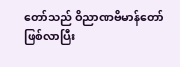တော်သည် ဝိညာဏဗိမာန်တော်ဖြစ်လာပြီး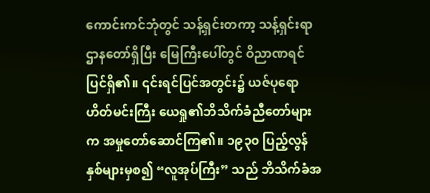ကောင်းကင်ဘုံတွင် သန့်ရှင်းတကာ့ သန့်ရှင်းရာဌာနတော်ရှိပြီး မြေကြီးပေါ်တွင် ဝိညာဏရင်ပြင်ရှိ၏။ ၎င်းရင်ပြင်အတွင်း၌ ယဇ်ပုရောဟိတ်မင်းကြီး ယေရှု၏ဘိသိက်ခံညီတော်များက အမှုတော်ဆောင်ကြ၏။ ၁၉၃၀ ပြည့်လွန်နှစ်များမှစ၍ “လူအုပ်ကြီး” သည် ဘိသိက်ခံအ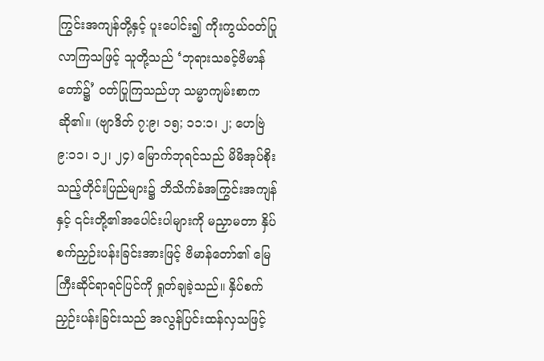ကြွင်းအကျန်တို့နှင့် ပူးပေါင်း၍ ကိုးကွယ်ဝတ်ပြုလာကြသဖြင့် သူတို့သည် ‘ဘုရားသခင့်ဗိမာန်တော်၌’ ဝတ်ပြုကြသည်ဟု သမ္မာကျမ်းစာကဆို၏။ (ဗျာဒိတ် ၇:၉၊ ၁၅; ၁၁:၁၊ ၂; ဟေဗြဲ ၉:၁၁၊ ၁၂၊ ၂၄) မြောက်ဘုရင်သည် မိမိအုပ်စိုးသည့်တိုင်းပြည်များ၌ ဘိသိက်ခံအကြွင်းအကျန်နှင့် ၎င်းတို့၏အပေါင်းပါများကို မညှာမတာ နှိပ်စက်ညှဉ်းပန်းခြင်းအားဖြင့် ဗိမာန်တော်၏ မြေကြီးဆိုင်ရာရင်ပြင်ကို ရှုတ်ချခဲ့သည်။ နှိပ်စက်ညှဉ်းပန်းခြင်းသည် အလွန်ပြင်းထန်လှသဖြင့်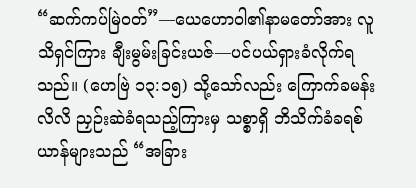“ဆက်ကပ်မြဲဝတ်”—ယေဟောဝါ၏နာမတော်အား လူသိရှင်ကြား ချီးမွမ်းခြင်းယဇ်—ပင်ပယ်ရှားခံလိုက်ရသည်။ (ဟေဗြဲ ၁၃:၁၅) သို့သော်လည်း ကြောက်ခမန်းလိလိ ညှဉ်းဆဲခံရသည့်ကြားမှ သစ္စာရှိ ဘိသိက်ခံခရစ်ယာန်များသည် “အခြား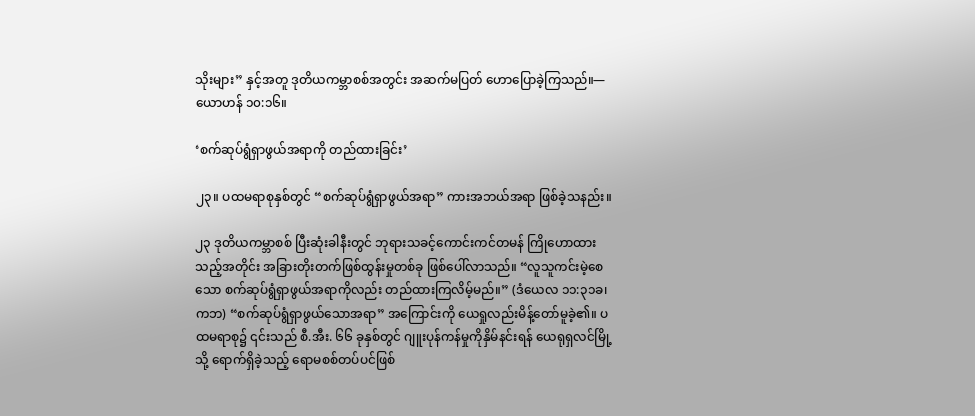သိုးများ” နှင့်အတူ ဒုတိယကမ္ဘာစစ်အတွင်း အဆက်မပြတ် ဟောပြောခဲ့ကြသည်။—ယောဟန် ၁၀:၁၆။

‘စက်ဆုပ်ရွံရှာဖွယ်အရာကို တည်ထားခြင်း’

၂၃။ ပထမရာစုနှစ်တွင် “စက်ဆုပ်ရွံရှာဖွယ်အရာ” ကားအဘယ်အရာ ဖြစ်ခဲ့သနည်း။

၂၃ ဒုတိယကမ္ဘာစစ် ပြီးဆုံးခါနီးတွင် ဘုရားသခင့်ကောင်းကင်တမန် ကြိုဟောထားသည့်အတိုင်း အခြားတိုးတက်ဖြစ်ထွန်းမှုတစ်ခု ဖြစ်ပေါ်လာသည်။ “လူသူကင်းမဲ့စေသော စက်ဆုပ်ရွံရှာဖွယ်အရာကိုလည်း တည်ထားကြလိမ့်မည်။” (ဒံယေလ ၁၁:၃၁ခ၊ ကဘ) “စက်ဆုပ်ရွံရှာဖွယ်သောအရာ” အကြောင်းကို ယေရှုလည်းမိန့်တော်မူခဲ့၏။ ပထမရာစု၌ ၎င်းသည် စီ.အီး. ၆၆ ခုနှစ်တွင် ဂျူးပုန်ကန်မှုကိုနှိမ်နင်းရန် ယေရုရှလင်မြို့သို့ ရောက်ရှိခဲ့သည့် ရောမစစ်တပ်ပင်ဖြစ်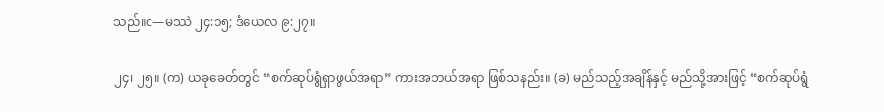သည်။c—မဿဲ ၂၄:၁၅; ဒံယေလ ၉:၂၇။

၂၄၊ ၂၅။ (က) ယခုခေတ်တွင် “စက်ဆုပ်ရွံရှာဖွယ်အရာ” ကားအဘယ်အရာ ဖြစ်သနည်း။ (ခ) မည်သည့်အချိန်နှင့် မည်သို့အားဖြင့် “စက်ဆုပ်ရွံ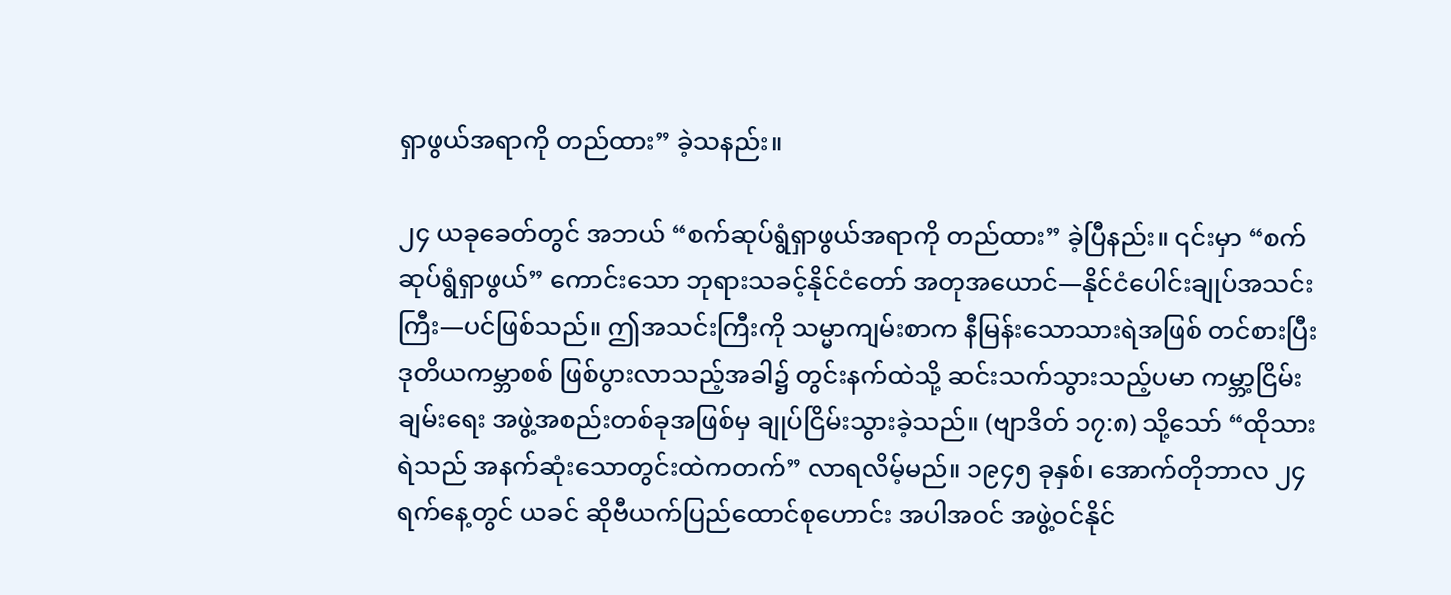ရှာဖွယ်အရာကို တည်ထား” ခဲ့သနည်း။

၂၄ ယခုခေတ်တွင် အဘယ် “စက်ဆုပ်ရွံရှာဖွယ်အရာကို တည်ထား” ခဲ့ပြီနည်း။ ၎င်းမှာ “စက်ဆုပ်ရွံရှာဖွယ်” ကောင်းသော ဘုရားသခင့်နိုင်ငံတော် အတုအယောင်—နိုင်ငံပေါင်းချုပ်အသင်းကြီး—ပင်ဖြစ်သည်။ ဤအသင်းကြီးကို သမ္မာကျမ်းစာက နီမြန်းသောသားရဲအဖြစ် တင်စားပြီး ဒုတိယကမ္ဘာစစ် ဖြစ်ပွားလာသည့်အခါ၌ တွင်းနက်ထဲသို့ ဆင်းသက်သွားသည့်ပမာ ကမ္ဘာ့ငြိမ်းချမ်းရေး အဖွဲ့အစည်းတစ်ခုအဖြစ်မှ ချုပ်ငြိမ်းသွားခဲ့သည်။ (ဗျာဒိတ် ၁၇:၈) သို့သော် “ထိုသားရဲသည် အနက်ဆုံးသောတွင်းထဲကတက်” လာရလိမ့်မည်။ ၁၉၄၅ ခုနှစ်၊ အောက်တိုဘာလ ၂၄ ရက်နေ့တွင် ယခင် ဆိုဗီယက်ပြည်ထောင်စုဟောင်း အပါအဝင် အဖွဲ့ဝင်နိုင်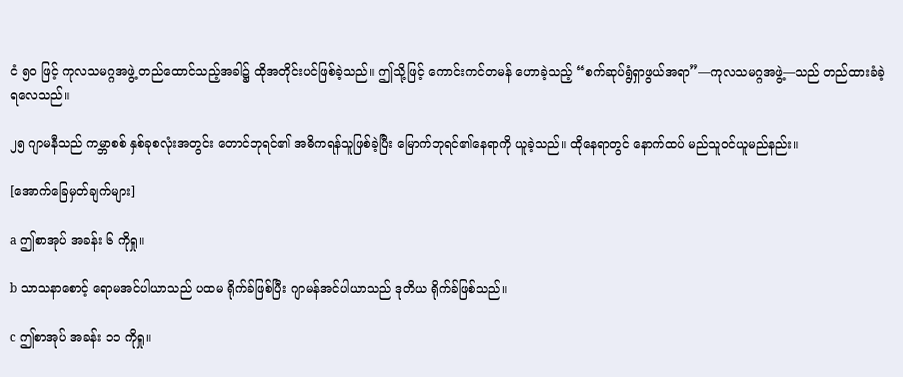ငံ ၅၀ ဖြင့် ကုလသမဂ္ဂအဖွဲ့ တည်ထောင်သည့်အခါ၌ ထိုအတိုင်းပင်ဖြစ်ခဲ့သည်။ ဤသို့ဖြင့် ကောင်းကင်တမန် ဟောခဲ့သည့် “စက်ဆုပ်ရွံရှာဖွယ်အရာ”—ကုလသမဂ္ဂအဖွဲ့—သည် တည်ထားခံခဲ့ရလေသည်။

၂၅ ဂျာမနီသည် ကမ္ဘာစစ် နှစ်ခုစလုံးအတွင်း တောင်ဘုရင်၏ အဓိကရန်သူဖြစ်ခဲ့ပြီး မြောက်ဘုရင်၏နေရာကို ယူခဲ့သည်။ ထိုနေရာတွင် နောက်ထပ် မည်သူဝင်ယူမည်နည်း။

[အောက်ခြေမှတ်ချက်များ]

a ဤစာအုပ် အခန်း ၆ ကိုရှု။

b သာသနာစောင့် ရောမအင်ပါယာသည် ပထမ ရိုက်ခ်ဖြစ်ပြီး ဂျာမန်အင်ပါယာသည် ဒုတိယ ရိုက်ခ်ဖြစ်သည်။

c ဤစာအုပ် အခန်း ၁၁ ကိုရှု။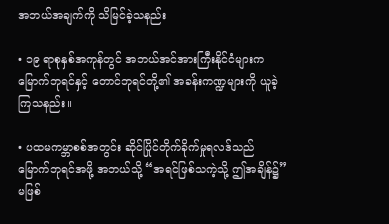အဘယ်အချက်ကို သိမြင်ခဲ့သနည်း

• ၁၉ ရာစုနှစ်အကုန်တွင် အဘယ်အင်အားကြီးနိုင်ငံများက မြောက်ဘုရင်နှင့် တောင်ဘုရင်တို့၏ အခန်းကဏ္ဍများကို ယူခဲ့ကြသနည်း။

• ပထမကမ္ဘာစစ်အတွင်း ဆိုင်ပြိုင်တိုက်ခိုက်မှုရလဒ်သည် မြောက်ဘုရင်အဖို့ အဘယ်သို့ “အရင်ဖြစ်သကဲ့သို့ ဤအချိန်၌” မဖြစ်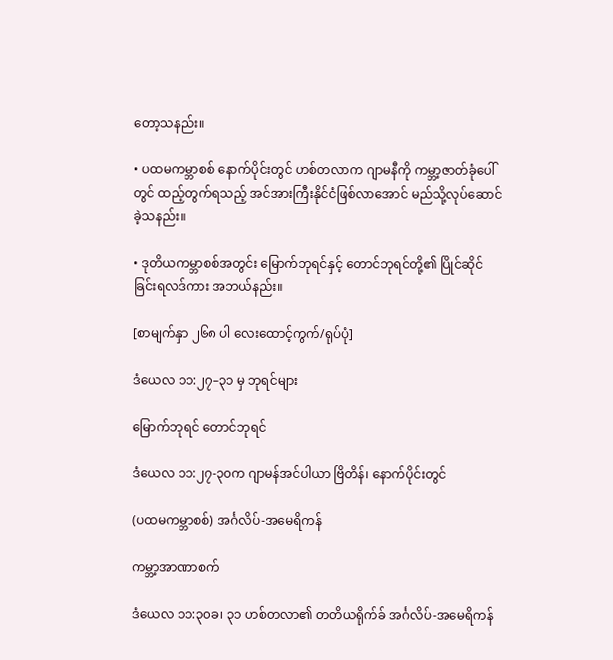တော့သနည်း။

• ပထမကမ္ဘာစစ် နောက်ပိုင်းတွင် ဟစ်တလာက ဂျာမနီကို ကမ္ဘာ့ဇာတ်ခုံပေါ်တွင် ထည့်တွက်ရသည့် အင်အားကြီးနိုင်ငံဖြစ်လာအောင် မည်သို့လုပ်ဆောင်ခဲ့သနည်း။

• ဒုတိယကမ္ဘာစစ်အတွင်း မြောက်ဘုရင်နှင့် တောင်ဘုရင်တို့၏ ပြိုင်ဆိုင်ခြင်းရလဒ်ကား အဘယ်နည်း။

[စာမျက်နှာ ၂၆၈ ပါ လေးထောင့်ကွက်/ရုပ်ပုံ]

ဒံယေလ ၁၁:၂၇–၃၁ မှ ဘုရင်များ

မြောက်ဘုရင် တောင်ဘုရင်

ဒံယေလ ၁၁:၂၇-၃၀က ဂျာမန်အင်ပါယာ ဗြိတိန်၊ နောက်ပိုင်းတွင်

(ပထမကမ္ဘာစစ်) အင်္ဂလိပ်-အမေရိကန်

ကမ္ဘာ့အာဏာစက်

ဒံယေလ ၁၁:၃၀ခ၊ ၃၁ ဟစ်တလာ၏ တတိယရိုက်ခ် အင်္ဂလိပ်-အမေရိကန်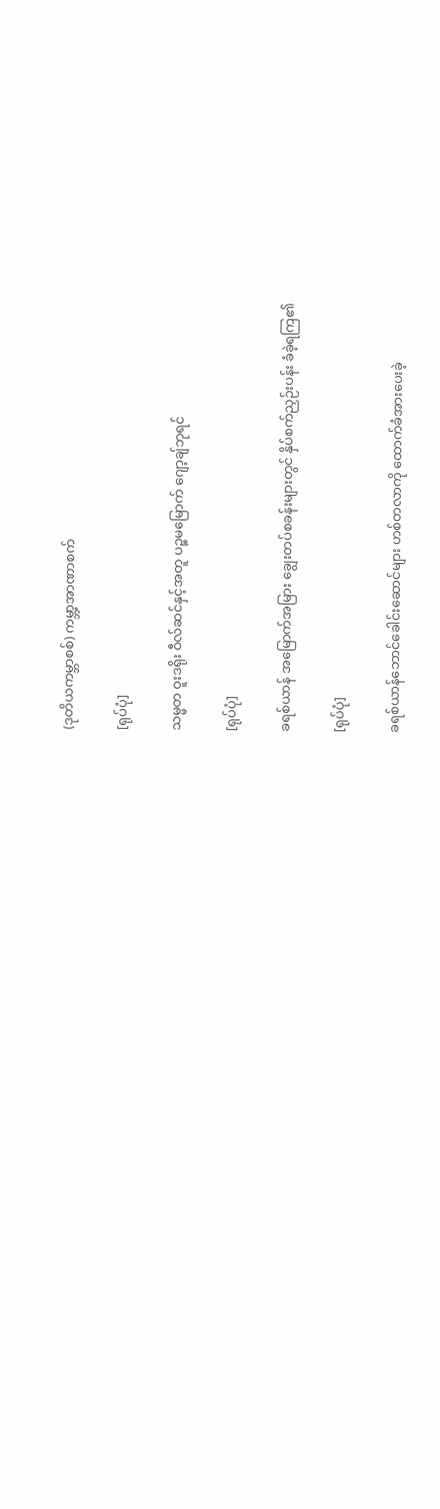(ဒုတိယကမ္ဘာစစ်) ကမ္ဘာ့အာဏာစက်

[ရုပ်ပုံ]

သမ္မတ ဝူးဒရိုး ဝီလ်ဆင်နှင့်အတူ ပဉ္စမမြောက် ဂျော့ချ်ဘုရင်

[ရုပ်ပုံ]

ခရစ်ယာန် အမြောက်အမြား ချွေးတပ်စခန်းများတွင် နှိပ်စက်ညှဉ်းပန်း ခံခဲ့ရကြ၏

[ရုပ်ပုံ]

ခရစ်ယာန်ဘောင်ခေါင်းဆောင်များ ဟစ်တလာကို ထောက်ခံအားပေးခဲ့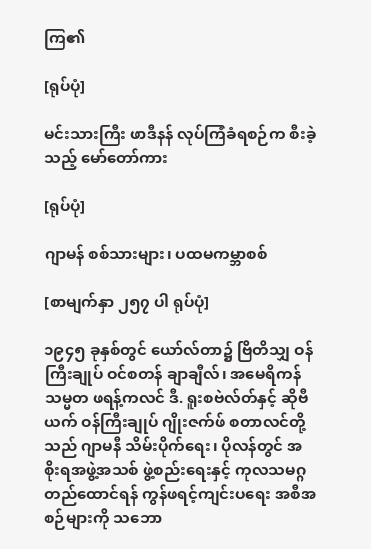ကြ၏

[ရုပ်ပုံ]

မင်းသားကြီး ဖာဒီနန် လုပ်ကြံခံရစဉ်က စီးခဲ့သည့် မော်တော်ကား

[ရုပ်ပုံ]

ဂျာမန် စစ်သားများ၊ ပထမကမ္ဘာစစ်

[စာမျက်နှာ ၂၅၇ ပါ ရုပ်ပုံ]

၁၉၄၅ ခုနှစ်တွင် ယော်လ်တာ၌ ဗြိတိသျှ ဝန်ကြီးချုပ် ဝင်စတန် ချာချီလ်၊ အမေရိကန် သမ္မတ ဖရန့်ကလင် ဒီ. ရူးစဗဲလ်တ်နှင့် ဆိုဗီယက် ဝန်ကြီးချုပ် ဂျိုးဇက်ဖ် စတာလင်တို့သည် ဂျာမနီ သိမ်းပိုက်ရေး၊ ပိုလန်တွင် အစိုးရအဖွဲ့အသစ် ဖွဲ့စည်းရေးနှင့် ကုလသမဂ္ဂ တည်ထောင်ရန် ကွန်ဖရင့်ကျင်းပရေး အစီအစဉ်များကို သဘော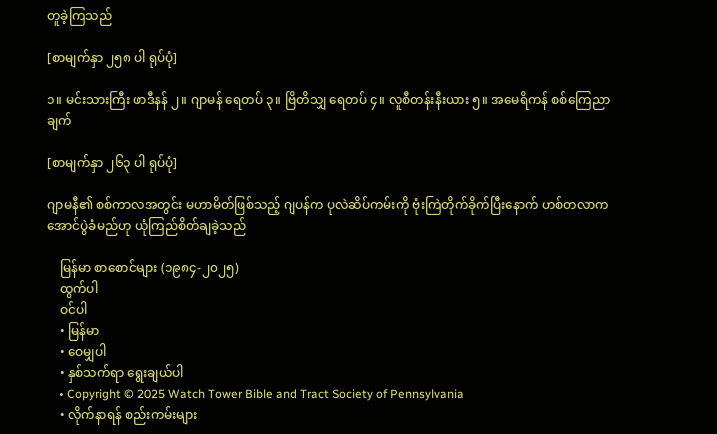တူခဲ့ကြသည်

[စာမျက်နှာ ၂၅၈ ပါ ရုပ်ပုံ]

၁။ မင်းသားကြီး ဖာဒီနန် ၂။ ဂျာမန် ရေတပ် ၃။ ဗြိတိသျှ ရေတပ် ၄။ လူစီတန်းနီးယား ၅။ အမေရိကန် စစ်ကြေညာချက်

[စာမျက်နှာ ၂၆၃ ပါ ရုပ်ပုံ]

ဂျာမနီ၏ စစ်ကာလအတွင်း မဟာမိတ်ဖြစ်သည့် ဂျပန်က ပုလဲဆိပ်ကမ်းကို ဗုံးကြဲတိုက်ခိုက်ပြီးနောက် ဟစ်တလာက အောင်ပွဲခံမည်ဟု ယုံကြည်စိတ်ချခဲ့သည်

    မြန်မာ စာစောင်များ (၁၉၈၄-၂၀၂၅)
    ထွက်ပါ
    ဝင်ပါ
    • မြန်မာ
    • ဝေမျှပါ
    • နှစ်သက်ရာ ရွေးချယ်ပါ
    • Copyright © 2025 Watch Tower Bible and Tract Society of Pennsylvania
    • လိုက်နာရန် စည်းကမ်းများ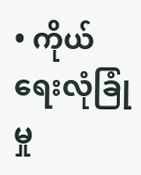• ကိုယ်ရေးလုံခြုံမှု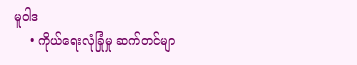မူဝါဒ
    • ကိုယ်ရေးလုံခြုံမှု ဆက်တင်မျာ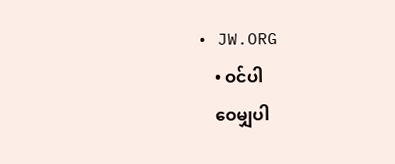• JW.ORG
    • ဝင်ပါ
    ဝေမျှပါ